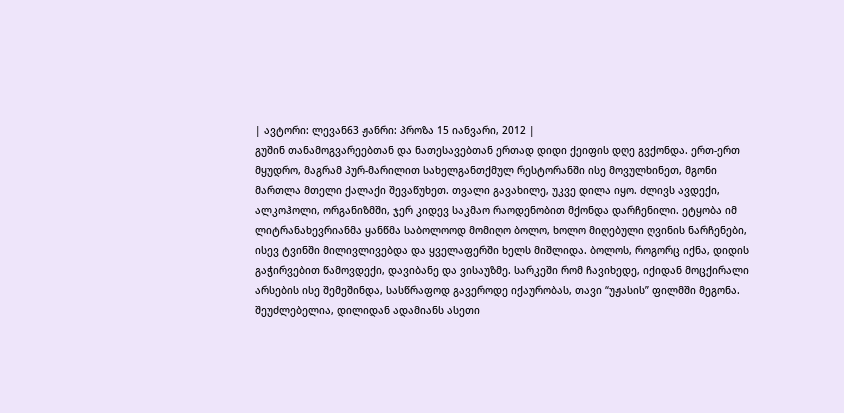| ავტორი: ლევან63 ჟანრი: პროზა 15 იანვარი, 2012 |
გუშინ თანამოგვარეებთან და ნათესავებთან ერთად დიდი ქეიფის დღე გვქონდა. ერთ-ერთ მყუდრო, მაგრამ პურ-მარილით სახელგანთქმულ რესტორანში ისე მოვულხინეთ, მგონი მართლა მთელი ქალაქი შევაწუხეთ. თვალი გავახილე, უკვე დილა იყო. ძლივს ავდექი, ალკოჰოლი, ორგანიზმში, ჯერ კიდევ საკმაო რაოდენობით მქონდა დარჩენილი. ეტყობა იმ ლიტრანახევრიანმა ყანწმა საბოლოოდ მომიღო ბოლო, ხოლო მიღებული ღვინის ნარჩენები, ისევ ტვინში მილივლივებდა და ყველაფერში ხელს მიშლიდა. ბოლოს, როგორც იქნა, დიდის გაჭირვებით წამოვდექი, დავიბანე და ვისაუზმე. სარკეში რომ ჩავიხედე, იქიდან მოცქირალი არსების ისე შემეშინდა, სასწრაფოდ გავეროდე იქაურობას, თავი “უჟასის” ფილმში მეგონა. შეუძლებელია, დილიდან ადამიანს ასეთი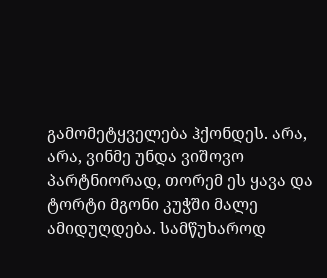გამომეტყველება ჰქონდეს. არა, არა, ვინმე უნდა ვიშოვო პარტნიორად, თორემ ეს ყავა და ტორტი მგონი კუჭში მალე ამიდუღდება. სამწუხაროდ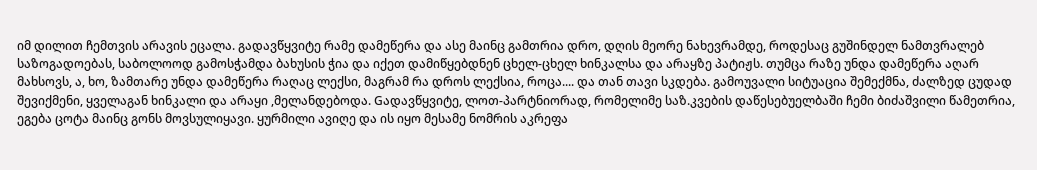იმ დილით ჩემთვის არავის ეცალა. გადავწყვიტე რამე დამეწერა და ასე მაინც გამთრია დრო, დღის მეორე ნახევრამდე, როდესაც გუშინდელ ნამთვრალებ საზოგადოებას, საბოლოოდ გამოსჭამდა ბახუსის ჭია და იქეთ დამიწყებდნენ ცხელ-ცხელ ხინკალსა და არაყზე პატიჟს. თუმცა რაზე უნდა დამეწერა აღარ მახსოვს, ა, ხო, ზამთარე უნდა დამეწერა რაღაც ლექსი, მაგრამ რა დროს ლექსია, როცა.... და თან თავი სკდება. გამოუვალი სიტუაცია შემექმნა, ძალზედ ცუდად შევიქმენი, ყველაგან ხინკალი და არაყი ,მელანდებოდა. Gადავწყვიტე, ლოთ-პარტნიორად, რომელიმე საზ.კვების დაწესებუელბაში ჩემი ბიძაშვილი წამეთრია, ეგება ცოტა მაინც გონს მოვსულიყავი. ყურმილი ავიღე და ის იყო მესამე ნომრის აკრეფა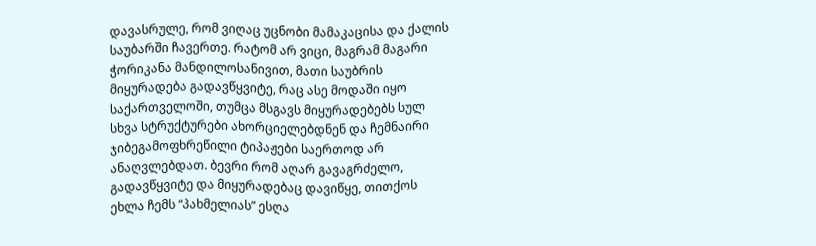დავასრულე, რომ ვიღაც უცნობი მამაკაცისა და ქალის საუბარში ჩავერთე. რატომ არ ვიცი, მაგრამ მაგარი ჭორიკანა მანდილოსანივით, მათი საუბრის მიყურადება გადავწყვიტე, რაც ასე მოდაში იყო საქართველოში, თუმცა მსგავს მიყურადებებს სულ სხვა სტრუქტურები ახორციელებდნენ და ჩემნაირი ჯიბეგამოფხრეწილი ტიპაჟები საერთოდ არ ანაღვლებდათ. ბევრი რომ აღარ გავაგრძელო, გადავწყვიტე და მიყურადებაც დავიწყე, თითქოს ეხლა ჩემს “პახმელიას” ესღა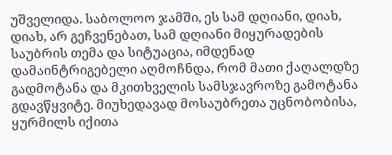უშველიდა. საბოლოო ჯამში, ეს სამ დღიანი, დიახ, დიახ, არ გეჩვენებათ, სამ დღიანი მიყურადების საუბრის თემა და სიტუაცია, იმდენად დამაინტრიგებელი აღმოჩნდა, რომ მათი ქაღალდზე გადმოტანა და მკითხველის სამსჯავროზე გამოტანა გდავწყვიტე. მიუხედავად მოსაუბრეთა უცნობობისა, ყურმილს იქითა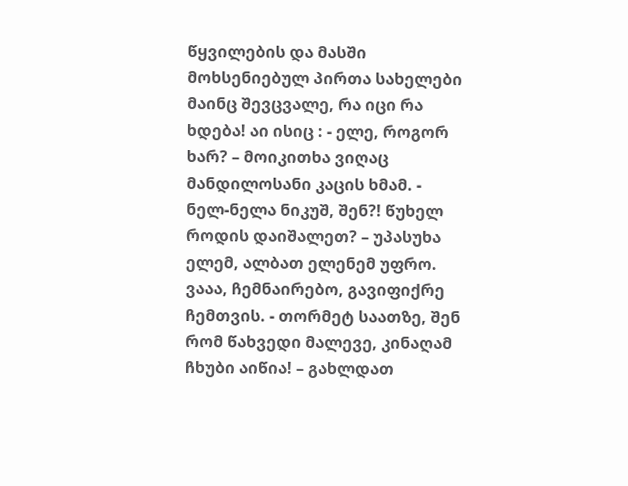წყვილების და მასში მოხსენიებულ პირთა სახელები მაინც შევცვალე, რა იცი რა ხდება! აი ისიც : - ელე, როგორ ხარ? – მოიკითხა ვიღაც მანდილოსანი კაცის ხმამ. - ნელ-ნელა ნიკუშ, შენ?! წუხელ როდის დაიშალეთ? – უპასუხა ელემ, ალბათ ელენემ უფრო. ვააა, ჩემნაირებო, გავიფიქრე ჩემთვის. - თორმეტ საათზე, შენ რომ წახვედი მალევე, კინაღამ ჩხუბი აიწია! – გახლდათ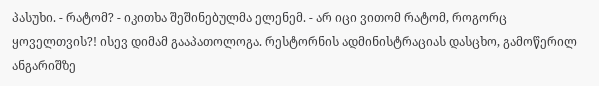პასუხი. - რატომ? - იკითხა შეშინებულმა ელენემ. - არ იცი ვითომ რატომ, როგორც ყოველთვის?! ისევ დიმამ გააპათოლოგა. რესტორნის ადმინისტრაციას დასცხო, გამოწერილ ანგარიშზე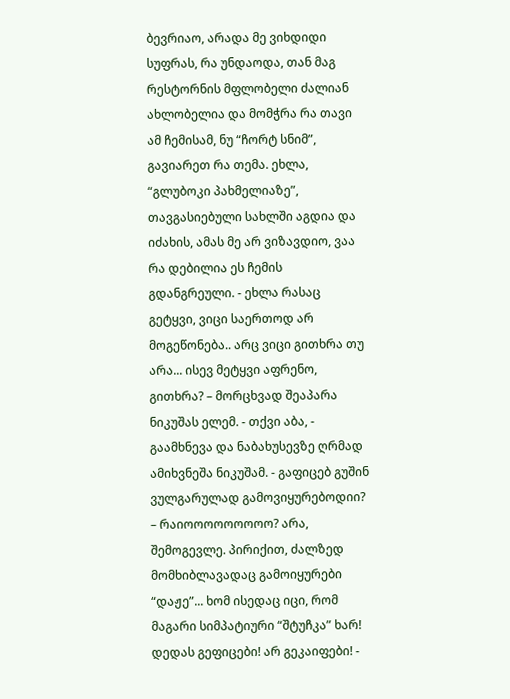ბევრიაო, არადა მე ვიხდიდი სუფრას, რა უნდაოდა, თან მაგ რესტორნის მფლობელი ძალიან ახლობელია და მომჭრა რა თავი ამ ჩემისამ, ნუ “ჩორტ სნიმ”, გავიარეთ რა თემა. ეხლა, “გლუბოკი პახმელიაზე”, თავგასიებული სახლში აგდია და იძახის, ამას მე არ ვიზავდიო, ვაა რა დებილია ეს ჩემის გდანგრეული. - ეხლა რასაც გეტყვი, ვიცი საერთოდ არ მოგეწონება.. არც ვიცი გითხრა თუ არა... ისევ მეტყვი აფრენო, გითხრა? – მორცხვად შეაპარა ნიკუშას ელემ. - თქვი აბა, - გაამხნევა და ნაბახუსევზე ღრმად ამიხვნეშა ნიკუშამ. - გაფიცებ გუშინ ვულგარულად გამოვიყურებოდიი? – რაიოოოოოოოოო? არა, შემოგევლე. პირიქით, ძალზედ მომხიბლავადაც გამოიყურები “დაჟე”... ხომ ისედაც იცი, რომ მაგარი სიმპატიური “შტუჩკა” ხარ! დედას გეფიცები! არ გეკაიფები! -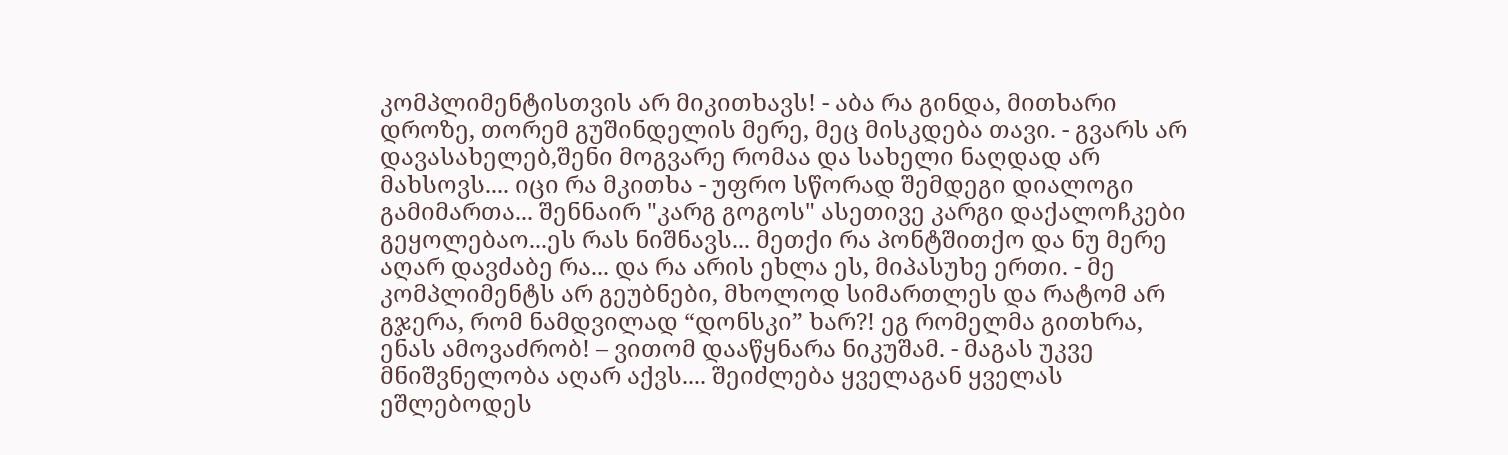კომპლიმენტისთვის არ მიკითხავს! - აბა რა გინდა, მითხარი დროზე, თორემ გუშინდელის მერე, მეც მისკდება თავი. - გვარს არ დავასახელებ,შენი მოგვარე რომაა და სახელი ნაღდად არ მახსოვს.... იცი რა მკითხა - უფრო სწორად შემდეგი დიალოგი გამიმართა... შენნაირ "კარგ გოგოს" ასეთივე კარგი დაქალოჩკები გეყოლებაო...ეს რას ნიშნავს... მეთქი რა პონტშითქო და ნუ მერე აღარ დავძაბე რა... და რა არის ეხლა ეს, მიპასუხე ერთი. - მე კომპლიმენტს არ გეუბნები, მხოლოდ სიმართლეს და რატომ არ გჯერა, რომ ნამდვილად “დონსკი” ხარ?! ეგ რომელმა გითხრა, ენას ამოვაძრობ! – ვითომ დააწყნარა ნიკუშამ. - მაგას უკვე მნიშვნელობა აღარ აქვს.... შეიძლება ყველაგან ყველას ეშლებოდეს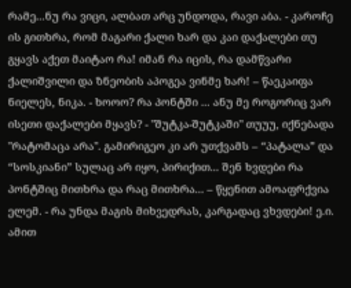რამე...ნუ რა ვიცი, ალბათ არც უნდოდა, რავი აბა. - კაროჩე ის გითხრა, რომ მაგარი ქალი ხარ და კაი დაქალები თუ გყავს აქეთ მაიტაო რა! იმან რა იცის, რა დამწვარი ქალიშვილი და ზნეობის აპოგეა ვინმე ხარ! – წაეკაიფა ნიელეს, ნიკა. - ხოოო? რა პონტში ... ანუ მე როგორიც ვარ ისეთი დაქალები მყავს? - "შუტკა-შუტკაში" თუუუ, იქნებადა "რატომაცა არა". გამირიგეო კი არ უთქვამს – “პატალა” და “სოსკიანი” სულაც არ იყო, პირიქით... შენ ხვდები რა პონტშიც მითხრა და რაც მითხრა... – წყენით ამოაფრქვია ელემ. - რა უნდა მაგის მიხვედრას, კარგადაც ვხვდები! ე.ი. ამით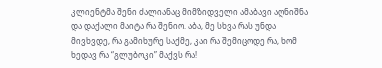კლიენტმა შენი ძალიანაც მიმზიდველი ამაბავი აღნიშნა და დაქალი მაიტა რა შენიო. აბა, მე სხვა რას უნდა მივხვდე, რა გამიხურე საქმე, კაი რა შემიცოდე რა, ხომ ხედავ რა “გლუბოკი” მაქვს რა!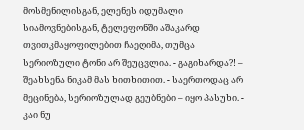მოსმენილისგან, ელენეს იდუმალი სიამოვნებისგან, ტელეფონში აშაკარდ თვითკმაყოფილებით ჩაეღიმა, თუმცა სერიოზული ტონი არ შეუცვლია. - გაგიხარდა?! – შეახსენა ნიკამ მას ხითხითით. - საერთოდაც არ მეცინება, სერიოზულად გეუბნები – იყო პასუხი. - კაი ნუ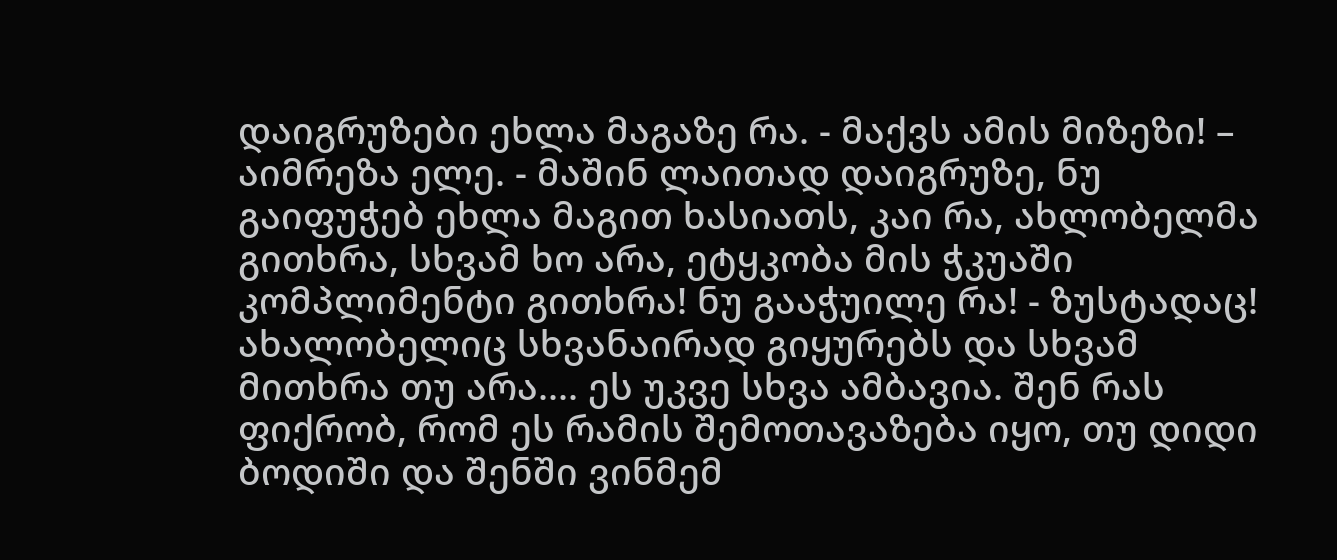დაიგრუზები ეხლა მაგაზე რა. - მაქვს ამის მიზეზი! – აიმრეზა ელე. - მაშინ ლაითად დაიგრუზე, ნუ გაიფუჭებ ეხლა მაგით ხასიათს, კაი რა, ახლობელმა გითხრა, სხვამ ხო არა, ეტყკობა მის ჭკუაში კომპლიმენტი გითხრა! ნუ გააჭუილე რა! - ზუსტადაც! ახალობელიც სხვანაირად გიყურებს და სხვამ მითხრა თუ არა.... ეს უკვე სხვა ამბავია. შენ რას ფიქრობ, რომ ეს რამის შემოთავაზება იყო, თუ დიდი ბოდიში და შენში ვინმემ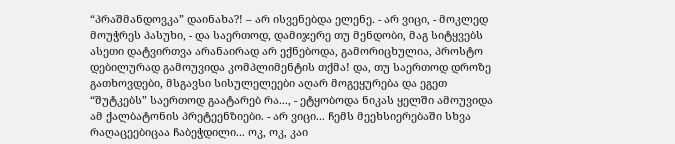“პრაშმანდოვკა” დაინახა?! – არ ისვენებდა ელენე. - არ ვიცი, - მოკლედ მოუჭრეს პასუხი, - და საერთოდ, დამიჯერე თუ მენდობი, მაგ სიტყვებს ასეთი დატვირთვა არანაირად არ ექნებოდა, გამორიცხულია, პროსტო დებილურად გამოუვიდა კომპლიმენტის თქმა! და, თუ საერთოდ დროზე გათხოვდები, მსგავსი სისულელეები აღარ მოგეყურება და ეგეთ “შუტკებს” საერთოდ გაატარებ რა..., - ეტყობოდა ნიკას ყელში ამოუვიდა ამ ქალბატონის პრეტეენზიები. - არ ვიცი... ჩემს მეეხსიერებაში სხვა რაღაცეებიცაა ჩაბეჭდილი... ოკ, ოკ, კაი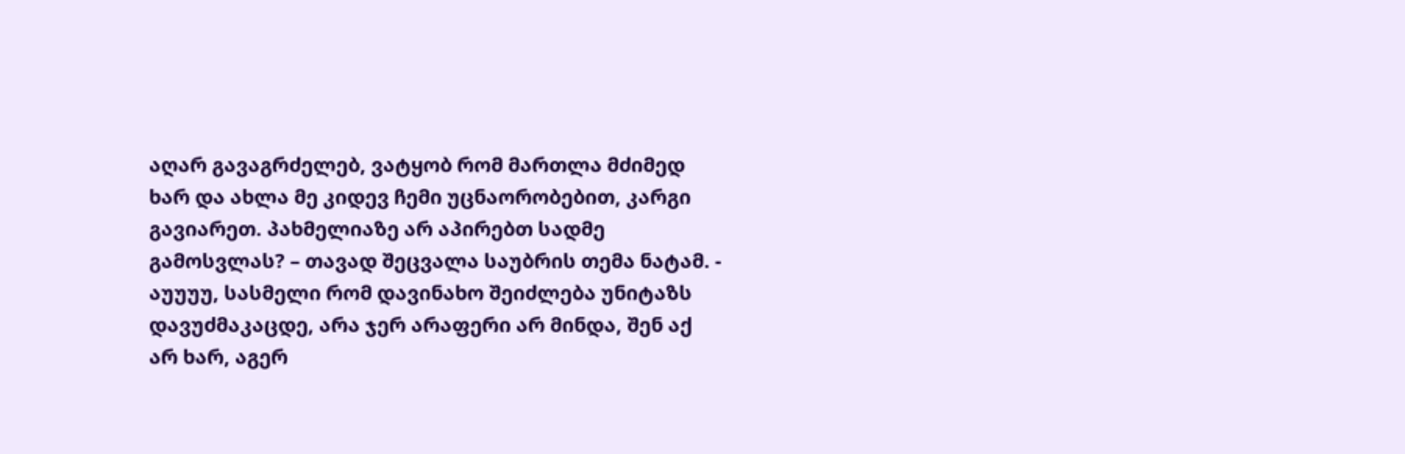აღარ გავაგრძელებ, ვატყობ რომ მართლა მძიმედ ხარ და ახლა მე კიდევ ჩემი უცნაორობებით, კარგი გავიარეთ. პახმელიაზე არ აპირებთ სადმე გამოსვლას? – თავად შეცვალა საუბრის თემა ნატამ. - აუუუუ, სასმელი რომ დავინახო შეიძლება უნიტაზს დავუძმაკაცდე, არა ჯერ არაფერი არ მინდა, შენ აქ არ ხარ, აგერ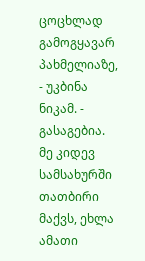ცოცხლად გამოგყავარ პახმელიაზე, - უკბინა ნიკამ. - გასაგებია. მე კიდევ სამსახურში თათბირი მაქვს, ეხლა ამათი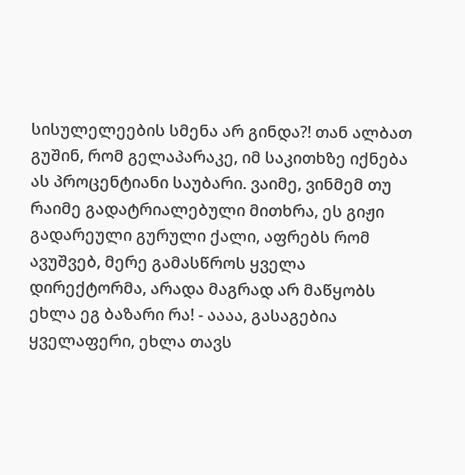სისულელეების სმენა არ გინდა?! თან ალბათ გუშინ, რომ გელაპარაკე, იმ საკითხზე იქნება ას პროცენტიანი საუბარი. ვაიმე, ვინმემ თუ რაიმე გადატრიალებული მითხრა, ეს გიჟი გადარეული გურული ქალი, აფრებს რომ ავუშვებ, მერე გამასწროს ყველა დირექტორმა, არადა მაგრად არ მაწყობს ეხლა ეგ ბაზარი რა! - აააა, გასაგებია ყველაფერი, ეხლა თავს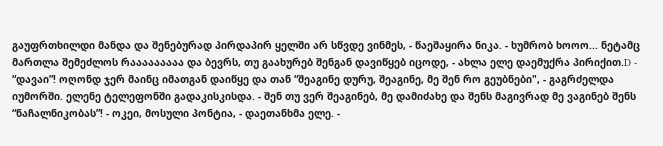გაუფრთხილდი მანდა და შენებურად პირდაპირ ყელში არ სწვდე ვინმეს, - წაეშაყირა ნიკა. - ხუმრობ ხოოო... ნეტამც მართლა შემეძლოს რააააააააა და ბევრს, თუ გაახურებ შენგან დავიწყებ იცოდე, - ახლა ელე დაემუქრა პირიქით.D - “დავაი”! ოღონდ ჯერ მაინც იმათგან დაიწყე და თან “შეაგინე დურუ, შეაგინე, მე შენ რო გეუბნები", - გაგრძელდა იუმორში. ელენე ტელეფონში გადაკისკისდა. - შენ თუ ვერ შეაგინებ, მე დამიძახე და შენს მაგივრად მე ვაგინებ შენს “ნაჩალნიკობას”! - ოკეი, მოსული პონტია, - დაეთანხმა ელე. -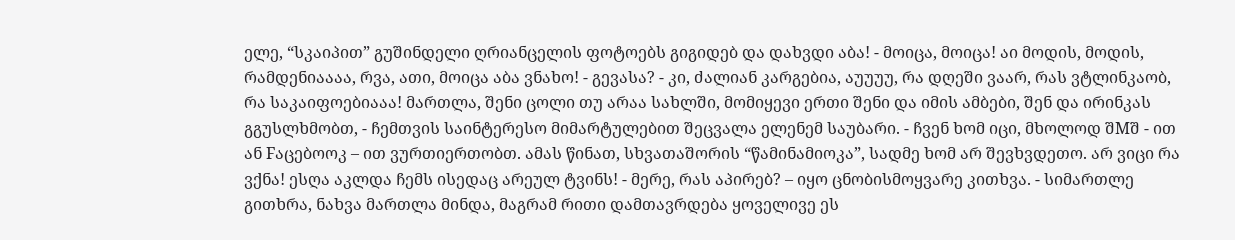ელე, “სკაიპით” გუშინდელი ღრიანცელის ფოტოებს გიგიდებ და დახვდი აბა! - მოიცა, მოიცა! აი მოდის, მოდის, რამდენიაააა, რვა, ათი, მოიცა აბა ვნახო! - გევასა? - კი, ძალიან კარგებია, აუუუუ, რა დღეში ვაარ, რას ვტლინკაობ, რა საკაიფოებიააა! მართლა, შენი ცოლი თუ არაა სახლში, მომიყევი ერთი შენი და იმის ამბები, შენ და ირინკას გგუსლხმობთ, - ჩემთვის საინტერესო მიმარტულებით შეცვალა ელენემ საუბარი. - ჩვენ ხომ იცი, მხოლოდ შMშ - ით ან Fაცებოოკ – ით ვურთიერთობთ. ამას წინათ, სხვათაშორის “წამინამიოკა”, სადმე ხომ არ შევხვდეთო. არ ვიცი რა ვქნა! ესღა აკლდა ჩემს ისედაც არეულ ტვინს! - მერე, რას აპირებ? – იყო ცნობისმოყვარე კითხვა. - სიმართლე გითხრა, ნახვა მართლა მინდა, მაგრამ რითი დამთავრდება ყოველივე ეს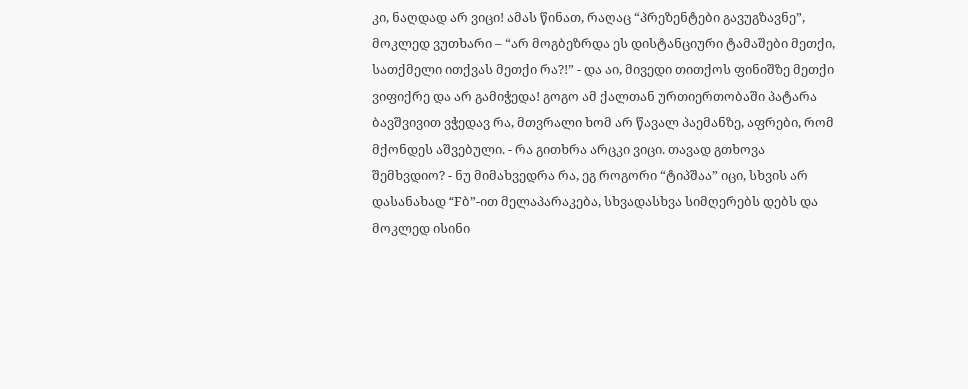კი, ნაღდად არ ვიცი! ამას წინათ, რაღაც “პრეზენტები გავუგზავნე”, მოკლედ ვუთხარი – “არ მოგბეზრდა ეს დისტანციური ტამაშები მეთქი, სათქმელი ითქვას მეთქი რა?!” - და აი, მივედი თითქოს ფინიშზე მეთქი ვიფიქრე და არ გამიჭედა! გოგო ამ ქალთან ურთიერთობაში პატარა ბავშვივით ვჭედავ რა, მთვრალი ხომ არ წავალ პაემანზე, აფრები, რომ მქონდეს აშვებული. - რა გითხრა არცკი ვიცი. თავად გთხოვა შემხვდიო? - ნუ მიმახვედრა რა, ეგ როგორი “ტიპშაა” იცი, სხვის არ დასანახად “Fბ”-ით მელაპარაკება, სხვადასხვა სიმღერებს დებს და მოკლედ ისინი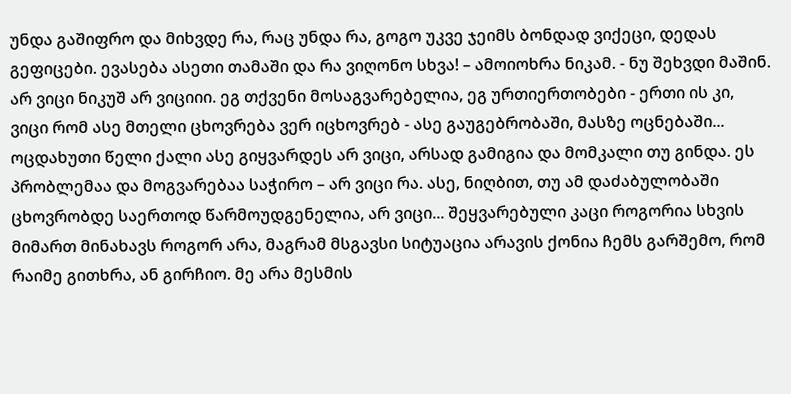უნდა გაშიფრო და მიხვდე რა, რაც უნდა რა, გოგო უკვე ჯეიმს ბონდად ვიქეცი, დედას გეფიცები. ევასება ასეთი თამაში და რა ვიღონო სხვა! – ამოიოხრა ნიკამ. - ნუ შეხვდი მაშინ. არ ვიცი ნიკუშ არ ვიციიი. ეგ თქვენი მოსაგვარებელია, ეგ ურთიერთობები - ერთი ის კი, ვიცი რომ ასე მთელი ცხოვრება ვერ იცხოვრებ - ასე გაუგებრობაში, მასზე ოცნებაში... ოცდახუთი წელი ქალი ასე გიყვარდეს არ ვიცი, არსად გამიგია და მომკალი თუ გინდა. ეს პრობლემაა და მოგვარებაა საჭირო – არ ვიცი რა. ასე, ნიღბით, თუ ამ დაძაბულობაში ცხოვრობდე საერთოდ წარმოუდგენელია, არ ვიცი... შეყვარებული კაცი როგორია სხვის მიმართ მინახავს როგორ არა, მაგრამ მსგავსი სიტუაცია არავის ქონია ჩემს გარშემო, რომ რაიმე გითხრა, ან გირჩიო. მე არა მესმის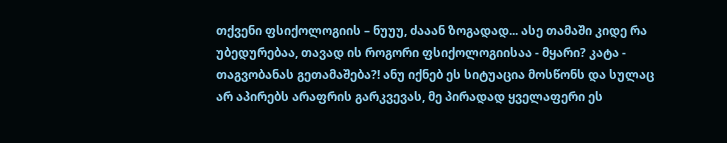თქვენი ფსიქოლოგიის – ნუუუ, ძააან ზოგადად... ასე თამაში კიდე რა უბედურებაა, თავად ის როგორი ფსიქოლოგიისაა - მყარი? კატა - თაგვობანას გეთამაშება?! ანუ იქნებ ეს სიტუაცია მოსწონს და სულაც არ აპირებს არაფრის გარკვევას, მე პირადად ყველაფერი ეს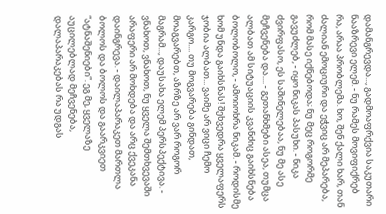დამანგრევდა..., გადმოაფრქვია საკუთარი ნააზრევი ელემ. - ნუ რამეს მოვიფიქრებ რა, არაა პრობლემა. ხო, შენ ქალი ხარ, თან ძალიან ემოციური და ეჭვიც არ მეპარება, რომ მასე იქნებოდა; ნუ მეც როგორმე გავუძლებ, - იყო ნიკას პასუხი. - ნიკა ძვირფასო, ეს საშინელებაა, ნუ მე ასე მეჩვენება და.... - გეთანხმები ასეა, თუმცა ალბათ ამ სიტუაციის კვანძიც გაიხსნება ბოლობოლო, - ამოიოხრა ნიკამ. - როდისმე ხომ უნდა გაიხსნას! შეხვედრა ყველაფერს ჯობია ალბათ... ვაიმე არ ვიცი ჩემო კარგო.... თუ მოგვარება გინდათ, მოაგვარებთ, აზრზე არ ვარ როგორ მაგრამ..., დაუსახა ელემ პერსპექტივა. - ვნახოთ, ვნახოთ, ნუ ყველა შემთხვევაში არაფერი არ მოხდება და არც ქვეკანა დაინგრევა. - დაილაპარაკეთ მართლა ბოლოს და ბოლოს და გაარკვიეთ “ატნაშენიები”. ეგ მე, ყველაზე აუცილებლად მეჩვენება, დალაპარაკებას რა უდგას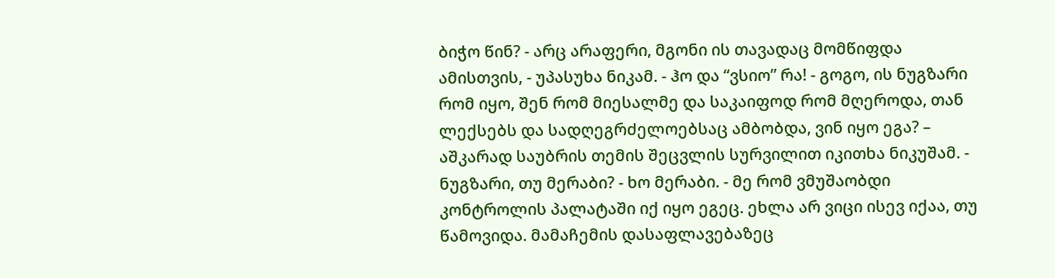ბიჭო წინ? - არც არაფერი, მგონი ის თავადაც მომწიფდა ამისთვის, - უპასუხა ნიკამ. - ჰო და “ვსიო” რა! - გოგო, ის ნუგზარი რომ იყო, შენ რომ მიესალმე და საკაიფოდ რომ მღეროდა, თან ლექსებს და სადღეგრძელოებსაც ამბობდა, ვინ იყო ეგა? – აშკარად საუბრის თემის შეცვლის სურვილით იკითხა ნიკუშამ. - ნუგზარი, თუ მერაბი? - ხო მერაბი. - მე რომ ვმუშაობდი კონტროლის პალატაში იქ იყო ეგეც. ეხლა არ ვიცი ისევ იქაა, თუ წამოვიდა. მამაჩემის დასაფლავებაზეც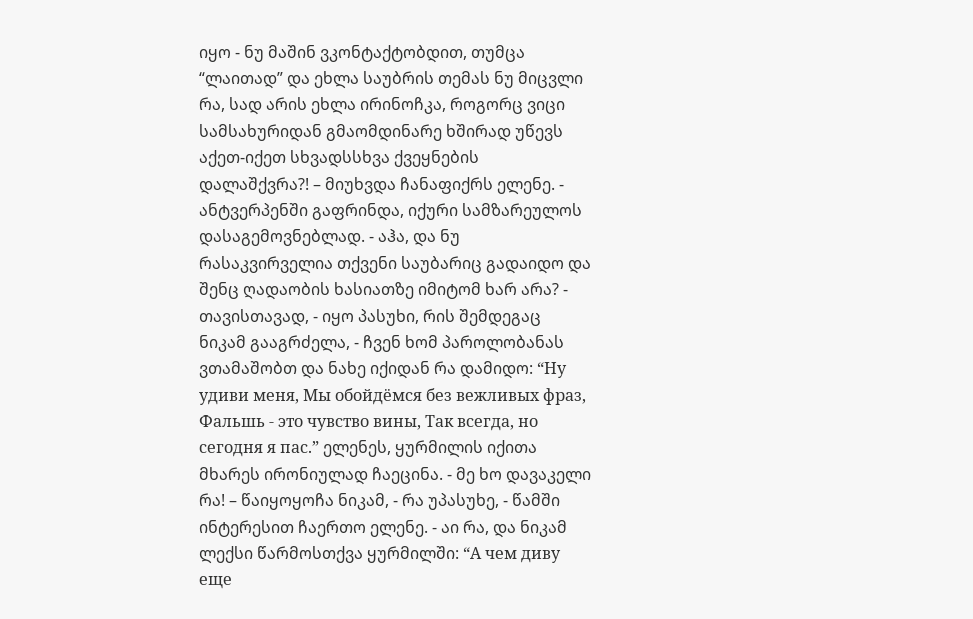იყო - ნუ მაშინ ვკონტაქტობდით, თუმცა “ლაითად” და ეხლა საუბრის თემას ნუ მიცვლი რა, სად არის ეხლა ირინოჩკა, როგორც ვიცი სამსახურიდან გმაომდინარე ხშირად უწევს აქეთ-იქეთ სხვადსსხვა ქვეყნების დალაშქვრა?! – მიუხვდა ჩანაფიქრს ელენე. - ანტვერპენში გაფრინდა, იქური სამზარეულოს დასაგემოვნებლად. - აჰა, და ნუ რასაკვირველია თქვენი საუბარიც გადაიდო და შენც ღადაობის ხასიათზე იმიტომ ხარ არა? - თავისთავად, - იყო პასუხი, რის შემდეგაც ნიკამ გააგრძელა, - ჩვენ ხომ პაროლობანას ვთამაშობთ და ნახე იქიდან რა დამიდო: “Ну удиви меня, Мы обойдёмся без вежливых фраз, Фальшь - это чувство вины, Так всегда, но сегодня я пас.” ელენეს, ყურმილის იქითა მხარეს ირონიულად ჩაეცინა. - მე ხო დავაკელი რა! – წაიყოყოჩა ნიკამ, - რა უპასუხე, - წამში ინტერესით ჩაერთო ელენე. - აი რა, და ნიკამ ლექსი წარმოსთქვა ყურმილში: “А чем диву еще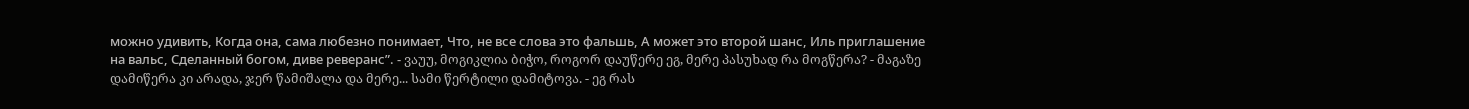можно удивить, Когда она, сама любезно понимает, Что, не все слова это фальшь, А может это второй шанс, Иль приглашение на вальс, Сделанный богом, диве реверанс”. - ვაუუ, მოგიკლია ბიჭო, როგორ დაუწერე ეგ, მერე პასუხად რა მოგწერა? - მაგაზე დამიწერა კი არადა, ჯერ წამიშალა და მერე... სამი წერტილი დამიტოვა. - ეგ რას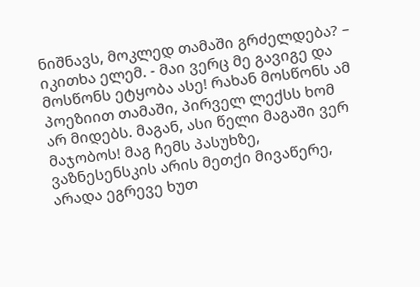ნიშნავს, მოკლედ თამაში გრძელდება? – იკითხა ელემ. - მაი ვერც მე გავიგე და მოსწონს ეტყობა ასე! რახან მოსწონს ამ პოეზიით თამაში, პირველ ლექსს ხომ არ მიდებს. მაგან, ასი წელი მაგაში ვერ მაჯობოს! მაგ ჩემს პასუხზე, ვაზნესენსკის არის მეთქი მივაწერე, არადა ეგრევე ხუთ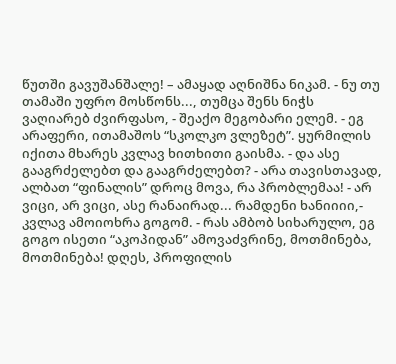წუთში გავუშანშალე! – ამაყად აღნიშნა ნიკამ. - ნუ თუ თამაში უფრო მოსწონს..., თუმცა შენს ნიჭს ვაღიარებ ძვირფასო, - შეაქო მეგობარი ელემ. - ეგ არაფერი, ითამაშოს “სკოლკო ვლეზეტ”. ყურმილის იქითა მხარეს კვლავ ხითხითი გაისმა. - და ასე გააგრძელებთ და გააგრძელებთ? - არა თავისთავად, ალბათ “ფინალის” დროც მოვა, რა პრობლემაა! - არ ვიცი, არ ვიცი, ასე რანაირად... რამდენი ხანიიიი,- კვლავ ამოიოხრა გოგომ. - რას ამბობ სიხარულო, ეგ გოგო ისეთი “აკოპიდან” ამოვაძვრინე, მოთმინება, მოთმინება! დღეს, პროფილის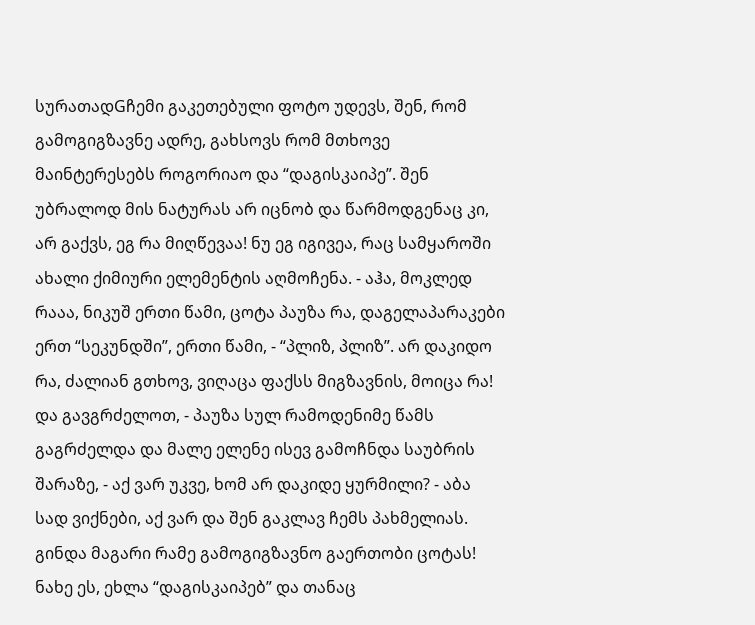სურათადGჩემი გაკეთებული ფოტო უდევს, შენ, რომ გამოგიგზავნე ადრე, გახსოვს რომ მთხოვე მაინტერესებს როგორიაო და “დაგისკაიპე”. შენ უბრალოდ მის ნატურას არ იცნობ და წარმოდგენაც კი, არ გაქვს, ეგ რა მიღწევაა! ნუ ეგ იგივეა, რაც სამყაროში ახალი ქიმიური ელემენტის აღმოჩენა. - აჰა, მოკლედ რააა, ნიკუშ ერთი წამი, ცოტა პაუზა რა, დაგელაპარაკები ერთ “სეკუნდში”, ერთი წამი, - “პლიზ, პლიზ”. არ დაკიდო რა, ძალიან გთხოვ, ვიღაცა ფაქსს მიგზავნის, მოიცა რა! და გავგრძელოთ, - პაუზა სულ რამოდენიმე წამს გაგრძელდა და მალე ელენე ისევ გამოჩნდა საუბრის შარაზე, - აქ ვარ უკვე, ხომ არ დაკიდე ყურმილი? - აბა სად ვიქნები, აქ ვარ და შენ გაკლავ ჩემს პახმელიას. გინდა მაგარი რამე გამოგიგზავნო გაერთობი ცოტას! ნახე ეს, ეხლა “დაგისკაიპებ” და თანაც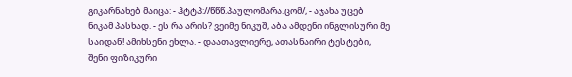გიკარნახებ მაიცა: - ჰტტპ://წწწ.პაულომარა.ცომ/, - აჯახა უცებ ნიკამ პასხად. - ეს რა არის? ვეიმე ნიკუშ, აბა ამდენი ინგლისური მე საიდან! ამიხსენი ეხლა. - დაათავლიერე, ათასნაირი ტესტები, შენი ფიზიკური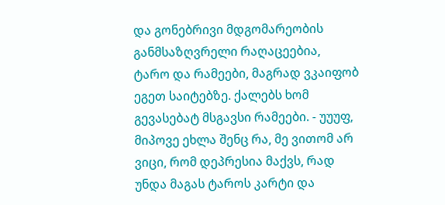და გონებრივი მდგომარეობის განმსაზღვრელი რაღაცეებია, ტარო და რამეები, მაგრად ვკაიფობ ეგეთ საიტებზე. ქალებს ხომ გევასებატ მსგავსი რამეები. - უუუფ, მიპოვე ეხლა შენც რა, მე ვითომ არ ვიცი, რომ დეპრესია მაქვს, რად უნდა მაგას ტაროს კარტი და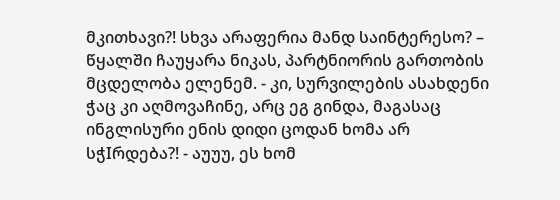მკითხავი?! სხვა არაფერია მანდ საინტერესო? – წყალში ჩაუყარა ნიკას, პარტნიორის გართობის მცდელობა ელენემ. - კი, სურვილების ასახდენი ჭაც კი აღმოვაჩინე, არც ეგ გინდა, მაგასაც ინგლისური ენის დიდი ცოდან ხომა არ სჭIრდება?! - აუუუ, ეს ხომ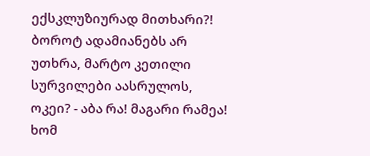ექსკლუზიურად მითხარი?! ბოროტ ადამიანებს არ უთხრა, მარტო კეთილი სურვილები აასრულოს, ოკეი? - აბა რა! მაგარი რამეა! ხომ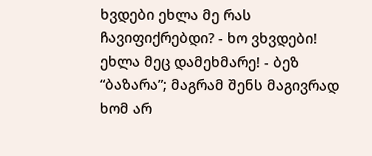ხვდები ეხლა მე რას ჩავიფიქრებდი? - ხო ვხვდები! ეხლა მეც დამეხმარე! - ბეზ “ბაზარა”; მაგრამ შენს მაგივრად ხომ არ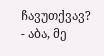ჩავუთქვავ? - აბა, მე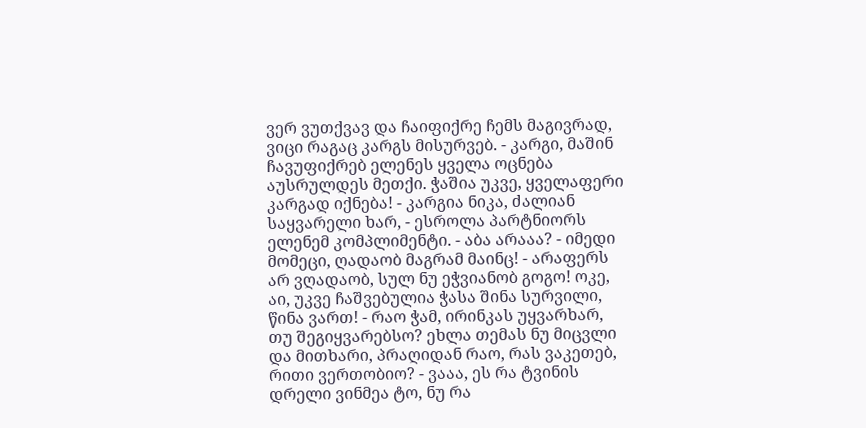ვერ ვუთქვავ და ჩაიფიქრე ჩემს მაგივრად, ვიცი რაგაც კარგს მისურვებ. - კარგი, მაშინ ჩავუფიქრებ ელენეს ყველა ოცნება აუსრულდეს მეთქი. ჭაშია უკვე, ყველაფერი კარგად იქნება! - კარგია ნიკა, ძალიან საყვარელი ხარ, - ესროლა პარტნიორს ელენემ კომპლიმენტი. - აბა არააა? - იმედი მომეცი, ღადაობ მაგრამ მაინც! - არაფერს არ ვღადაობ, სულ ნუ ეჭვიანობ გოგო! ოკე, აი, უკვე ჩაშვებულია ჭასა შინა სურვილი, წინა ვართ! - რაო ჭამ, ირინკას უყვარხარ, თუ შეგიყვარებსო? ეხლა თემას ნუ მიცვლი და მითხარი, პრაღიდან რაო, რას ვაკეთებ, რითი ვერთობიო? - ვააა, ეს რა ტვინის დრელი ვინმეა ტო, ნუ რა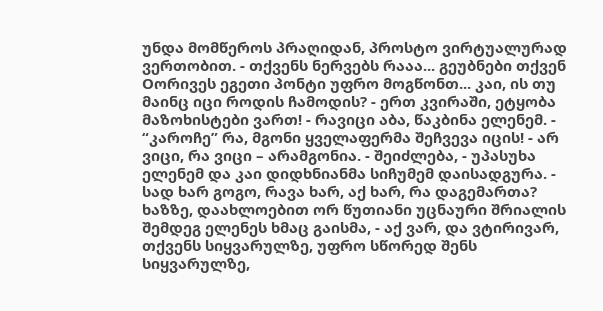უნდა მომწეროს პრაღიდან, პროსტო ვირტუალურად ვერთობით. - თქვენს ნერვებს რააა... გეუბნები თქვენ Oორივეს ეგეთი პონტი უფრო მოგწონთ... კაი, ის თუ მაინც იცი როდის ჩამოდის? - ერთ კვირაში, ეტყობა მაზოხისტები ვართ! - რავიცი აბა, წაკბინა ელენემ. - “კაროჩე” რა, მგონი ყველაფერმა შეჩვევა იცის! - არ ვიცი, რა ვიცი – არამგონია. - შეიძლება, - უპასუხა ელენემ და კაი დიდხნიანმა სიჩუმემ დაისადგურა. - სად ხარ გოგო, რავა ხარ, აქ ხარ, რა დაგემართა? ხაზზე, დაახლოებით ორ წუთიანი უცნაური შრიალის შემდეგ ელენეს ხმაც გაისმა, - აქ ვარ, და ვტირივარ, თქვენს სიყვარულზე, უფრო სწორედ შენს სიყვარულზე,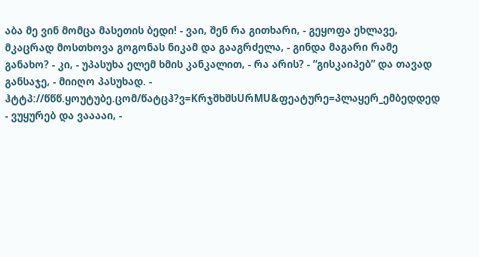აბა მე ვინ მომცა მასეთის ბედი! - ვაი, შენ რა გითხარი, - გეყოფა ეხლავე, მკაცრად მოსთხოვა გოგონას ნიკამ და გააგრძელა, - გინდა მაგარი რამე განახო? - კი, - უპასუხა ელემ ხმის კანკალით, - რა არის? - “გისკაიპებ” და თავად განსაჯე, - მიიღო პასუხად. - ჰტტპ://წწწ.ყოუტუბე.ცომ/წატცჰ?ვ=KრჯშხშსUრMU&ფეატურე=პლაყერ_ემბედდედ - ვუყურებ და ვააააი, -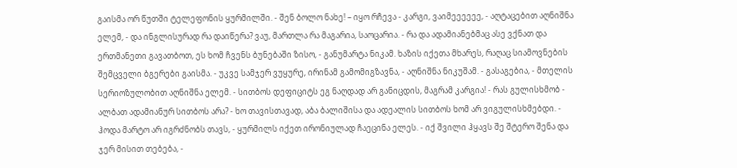გაისმა ორ წუთში ტელეფონის ყურმილში. - შენ ბოლო ნახე! – იყო რჩევა - კარგი, ვაიმეეეეეე, - აღტაცებით აღნიშნა ელემ, - და ინგლისურად რა დაიწერა? ვაუ, მართლა რა მაგარია, საოცარია. - რა და ადამიანებმაც ასე ვქნათ და ერთმანეთი გავათბოთ, ეს ხომ ჩვენს ბუნებაში ზისო, - განუმარტა ნიკამ. ხაზის იქეთა მხარეს, რაღაც სიამოვნების შემცველი ბგერები გაისმა. - უკვე სამჯერ ვუყურე, ირინამ გამომიგზავნა, - აღნიშნა ნიკუშამ. - გასაგებია, - მთელის სერიოზულობით აღნიშნა ელემ. - სითბოს დეფიციტს ეგ ნაღდად არ განიცდის, მაგრამ კარგია! - რას გულისხმობ - ალბათ ადამიანურ სითბოს არა? - ხო თავისთავად, აბა ბალიშისა და ადეალის სითბოს ხომ არ ვიგულისხმებდი. - ჰოდა მარტო არ იგრძნობს თავს, - ყურმილს იქეთ ირონიულად ჩაეცინა ელეს. - იქ შვილი ჰყავს შე შტერო შენა და ჯერ მისით თებება, -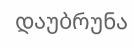დაუბრუნა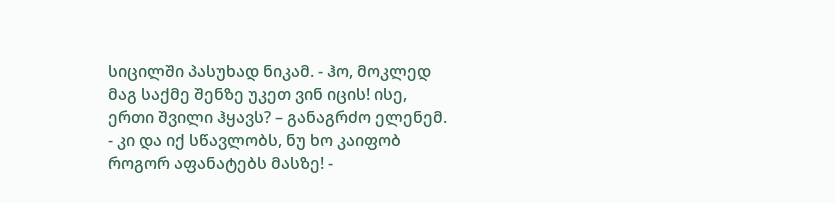სიცილში პასუხად ნიკამ. - ჰო, მოკლედ მაგ საქმე შენზე უკეთ ვინ იცის! ისე, ერთი შვილი ჰყავს? – განაგრძო ელენემ. - კი და იქ სწავლობს, ნუ ხო კაიფობ როგორ აფანატებს მასზე! -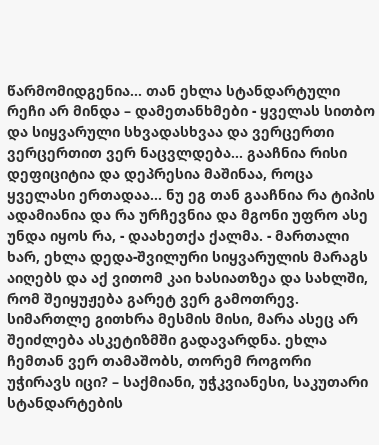წარმომიდგენია... თან ეხლა სტანდარტული რეჩი არ მინდა – დამეთანხმები - ყველას სითბო და სიყვარული სხვადასხვაა და ვერცერთი ვერცერთით ვერ ნაცვლდება... გააჩნია რისი დეფიციტია და დეპრესია მაშინაა, როცა ყველასი ერთადაა... ნუ ეგ თან გააჩნია რა ტიპის ადამიანია და რა ურჩევნია და მგონი უფრო ასე უნდა იყოს რა, - დაახეთქა ქალმა. - მართალი ხარ, ეხლა დედა-შვილური სიყვარულის მარაგს აიღებს და აქ ვითომ კაი ხასიათზეა და სახლში, რომ შეიყუჟება გარეტ ვერ გამოთრევ. სიმართლე გითხრა მესმის მისი, მარა ასეც არ შეიძლება ასკეტიზმში გადავარდნა. ეხლა ჩემთან ვერ თამაშობს, თორემ როგორი უჭირავს იცი? – საქმიანი, უჭკვიანესი, საკუთარი სტანდარტების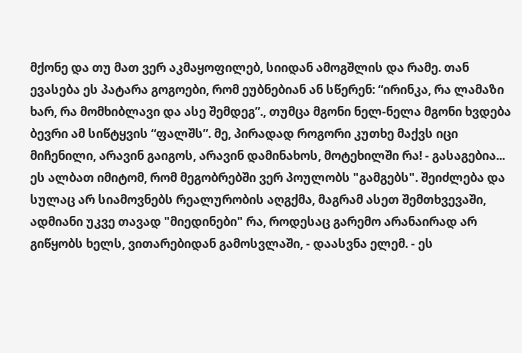მქონე და თუ მათ ვერ აკმაყოფილებ, სიიდან ამოგშლის და რამე. თან ევასება ეს პატარა გოგოები, რომ ეუბნებიან ან სწერენ: “ირინკა, რა ლამაზი ხარ, რა მომხიბლავი და ასე შემდეგ”., თუმცა მგონი ნელ-ნელა მგონი ხვდება ბევრი ამ სიწტყვის “ფალშს”. მე, პირადად როგორი კუთხე მაქვს იცი მიჩენილი, არავინ გაიგოს, არავინ დამინახოს, მოტეხილში რა! - გასაგებია... ეს ალბათ იმიტომ, რომ მეგობრებში ვერ პოულობს "გამგებს". შეიძლება და სულაც არ სიამოვნებს რეალურობის აღგქმა, მაგრამ ასეთ შემთხვევაში, ადმიანი უკვე თავად "მიედინები" რა, როდესაც გარემო არანაირად არ გიწყობს ხელს, ვითარებიდან გამოსვლაში, - დაასვნა ელემ. - ეს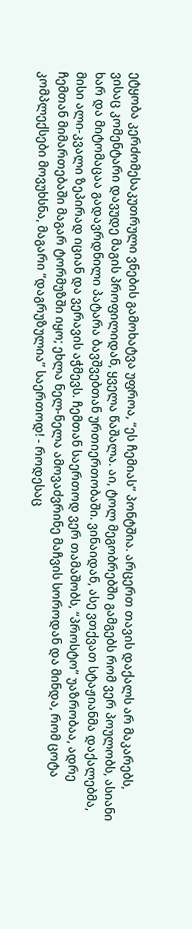ეტყობა კერძომესაკუთრული ვნების გამოხატვა უფროა, “ეს ჩემიას” პონტშია. არცერთ თავის დაქალს არ მაკარებს, ვისაც კომენტარი დავუდე მაგის პროფილიდან, ყველა წაშალა. აი, ტოლ მეგობრებში გამგებს რომ ვერ პოულობს, ასიანი ხარ და მიტომაცაა გადავრდნილი პატარა ბავშვებთან ურთიერთობაში. ვინაიდან, ასე ვთქვათ სტაჟიანმა დაქალებმა, მისი ალი-კვალი ზეპირად იციან და ვერავის აჭმევს. ჩემთან საერთოდ ვერ თამაშობს, “პროსტო” უაზრობაა, ადრე ჩემთან მიმართებაში მაგარ ტორმუზში იყო; ეხლა ნელ-ნელა ამოვაძვრინე მაჩვის სოროდან და მინდა, რომ ცოტა კომპლექსები მოვუხსნა, მაგარი “დაგრუზულია” საერთოდ! - როდესაც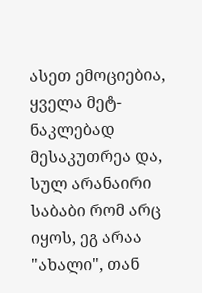ასეთ ემოციებია, ყველა მეტ-ნაკლებად მესაკუთრეა და, სულ არანაირი საბაბი რომ არც იყოს, ეგ არაა "ახალი", თან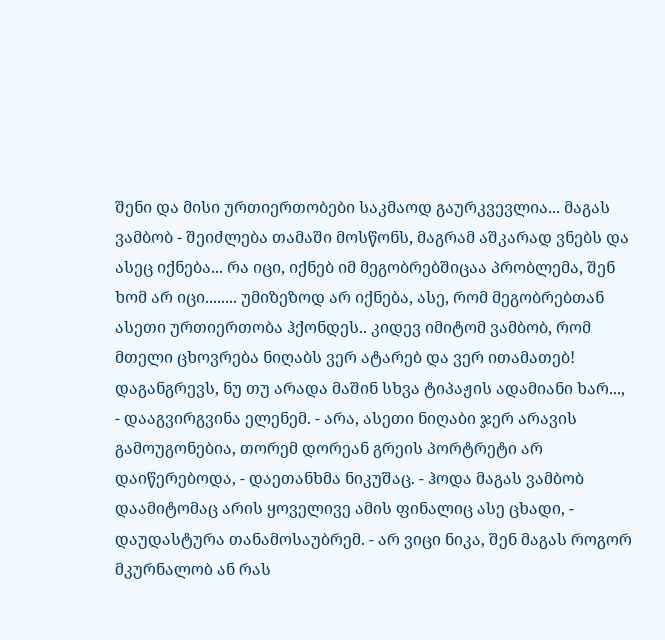შენი და მისი ურთიერთობები საკმაოდ გაურკვევლია... მაგას ვამბობ - შეიძლება თამაში მოსწონს, მაგრამ აშკარად ვნებს და ასეც იქნება... რა იცი, იქნებ იმ მეგობრებშიცაა პრობლემა, შენ ხომ არ იცი........ უმიზეზოდ არ იქნება, ასე, რომ მეგობრებთან ასეთი ურთიერთობა ჰქონდეს.. კიდევ იმიტომ ვამბობ, რომ მთელი ცხოვრება ნიღაბს ვერ ატარებ და ვერ ითამათებ! დაგანგრევს, ნუ თუ არადა მაშინ სხვა ტიპაჟის ადამიანი ხარ..., - დააგვირგვინა ელენემ. - არა, ასეთი ნიღაბი ჯერ არავის გამოუგონებია, თორემ დორეან გრეის პორტრეტი არ დაიწერებოდა, - დაეთანხმა ნიკუშაც. - ჰოდა მაგას ვამბობ დაამიტომაც არის ყოველივე ამის ფინალიც ასე ცხადი, - დაუდასტურა თანამოსაუბრემ. - არ ვიცი ნიკა, შენ მაგას როგორ მკურნალობ ან რას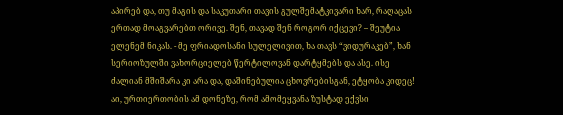აპირებ და, თუ მაგის და საკუთარი თავის გულშემატკივარი ხარ, რაღაცას ერთად მოაგვარებთ ორივე. შენ, თავად შენ როგორ იქცევი? – შეუტია ელენემ ნიკას. - მე ფრიადოსანი სულელივით, ხა თავს “ვიდურაკებ”, ხან სერიოზულში ვახორციელებ წერტილოვან დარტყმებს და ასე. ისე ძალიან მშიშარა კი არა და, დაშინებულია ცხოვრებისგან, ეტყობა კიდეც! აი, ურთიერთობის ამ დონეზე, რომ ამომეყვანა ზუსტად ექვსი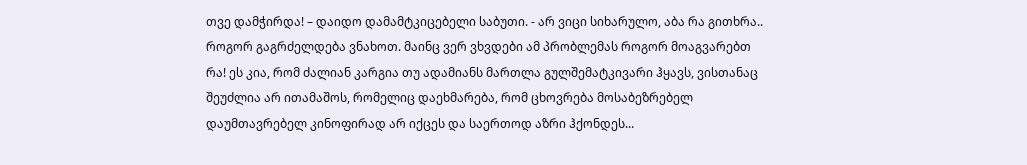თვე დამჭირდა! – დაიდო დამამტკიცებელი საბუთი. - არ ვიცი სიხარულო, აბა რა გითხრა.. როგორ გაგრძელდება ვნახოთ. მაინც ვერ ვხვდები ამ პრობლემას როგორ მოაგვარებთ რა! ეს კია, რომ ძალიან კარგია თუ ადამიანს მართლა გულშემატკივარი ჰყავს, ვისთანაც შეუძლია არ ითამაშოს, რომელიც დაეხმარება, რომ ცხოვრება მოსაბეზრებელ დაუმთავრებელ კინოფირად არ იქცეს და საერთოდ აზრი ჰქონდეს...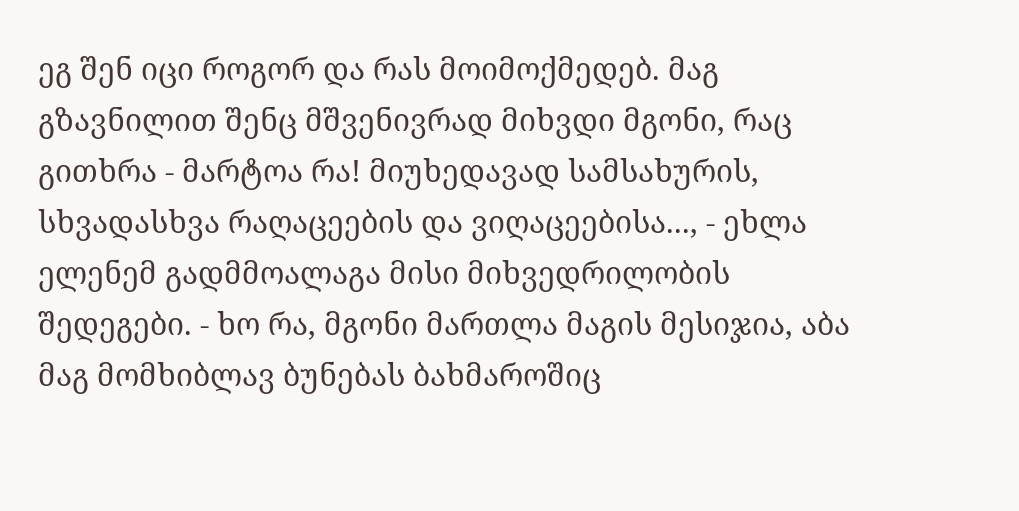ეგ შენ იცი როგორ და რას მოიმოქმედებ. მაგ გზავნილით შენც მშვენივრად მიხვდი მგონი, რაც გითხრა - მარტოა რა! მიუხედავად სამსახურის, სხვადასხვა რაღაცეების და ვიღაცეებისა..., - ეხლა ელენემ გადმმოალაგა მისი მიხვედრილობის შედეგები. - ხო რა, მგონი მართლა მაგის მესიჯია, აბა მაგ მომხიბლავ ბუნებას ბახმაროშიც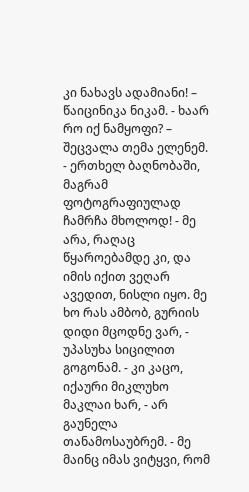კი ნახავს ადამიანი! – წაიცინიკა ნიკამ. - ხაარ რო იქ ნამყოფი? – შეცვალა თემა ელენემ. - ერთხელ ბაღნობაში, მაგრამ ფოტოგრაფიულად ჩამრჩა მხოლოდ! - მე არა, რაღაც წყაროებამდე კი, და იმის იქით ვეღარ ავედით, ნისლი იყო. მე ხო რას ამბობ, გურიის დიდი მცოდნე ვარ, - უპასუხა სიცილით გოგონამ. - კი კაცო, იქაური მიკლუხო მაკლაი ხარ, - არ გაუნელა თანამოსაუბრემ. - მე მაინც იმას ვიტყვი, რომ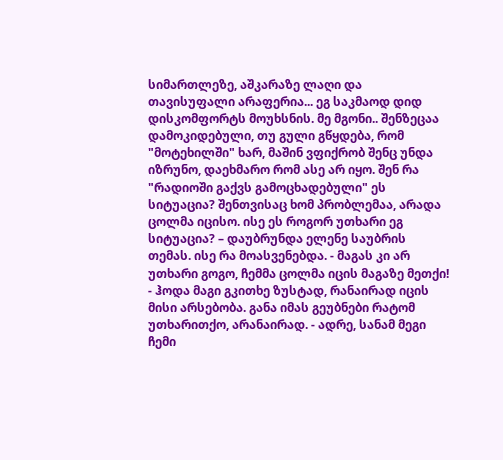სიმართლეზე, აშკარაზე ლაღი და თავისუფალი არაფერია... ეგ საკმაოდ დიდ დისკომფორტს მოუხსნის. მე მგონი.. შენზეცაა დამოკიდებული, თუ გული გწყდება, რომ "მოტეხილში" ხარ, მაშინ ვფიქრობ შენც უნდა იზრუნო, დაეხმარო რომ ასე არ იყო. შენ რა "რადიოში გაქვს გამოცხადებული" ეს სიტუაცია? შენთვისაც ხომ პრობლემაა, არადა ცოლმა იცისო. ისე ეს როგორ უთხარი ეგ სიტუაცია? – დაუბრუნდა ელენე საუბრის თემას. ისე რა მოასვენებდა. - მაგას კი არ უთხარი გოგო, ჩემმა ცოლმა იცის მაგაზე მეთქი! - ჰოდა მაგი გკითხე ზუსტად, რანაირად იცის მისი არსებობა. განა იმას გეუბნები რატომ უთხარითქო, არანაირად. - ადრე, სანამ მეგი ჩემი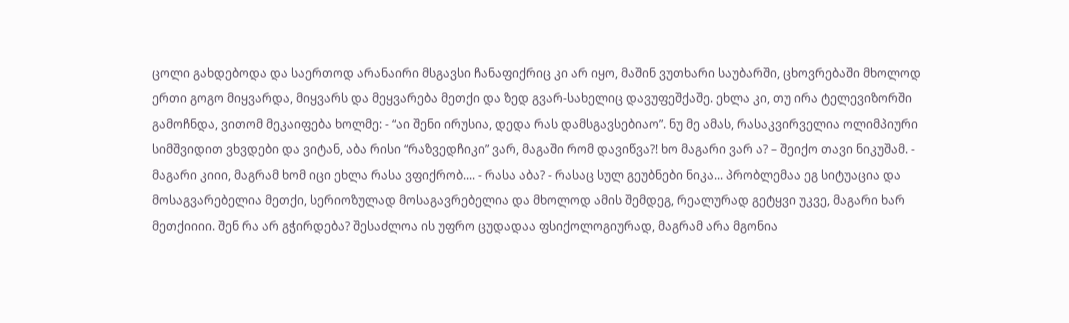ცოლი გახდებოდა და საერთოდ არანაირი მსგავსი ჩანაფიქრიც კი არ იყო, მაშინ ვუთხარი საუბარში, ცხოვრებაში მხოლოდ ერთი გოგო მიყვარდა, მიყვარს და მეყვარება მეთქი და ზედ გვარ-სახელიც დავუფეშქაშე. ეხლა კი, თუ ირა ტელევიზორში გამოჩნდა, ვითომ მეკაიფება ხოლმე: - “აი შენი ირუსია, დედა რას დამსგავსებიაო”. ნუ მე ამას, რასაკვირველია ოლიმპიური სიმშვიდით ვხვდები და ვიტან, აბა რისი “რაზვედჩიკი” ვარ, მაგაში რომ დავიწვა?! ხო მაგარი ვარ ა? – შეიქო თავი ნიკუშამ. - მაგარი კიიი, მაგრამ ხომ იცი ეხლა რასა ვფიქრობ.... - რასა აბა? - რასაც სულ გეუბნები ნიკა... პრობლემაა ეგ სიტუაცია და მოსაგვარებელია მეთქი, სერიოზულად მოსაგავრებელია და მხოლოდ ამის შემდეგ, რეალურად გეტყვი უკვე, მაგარი ხარ მეთქიიიი. შენ რა არ გჭირდება? შესაძლოა ის უფრო ცუდადაა ფსიქოლოგიურად, მაგრამ არა მგონია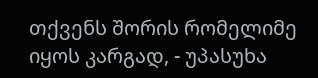თქვენს შორის რომელიმე იყოს კარგად, - უპასუხა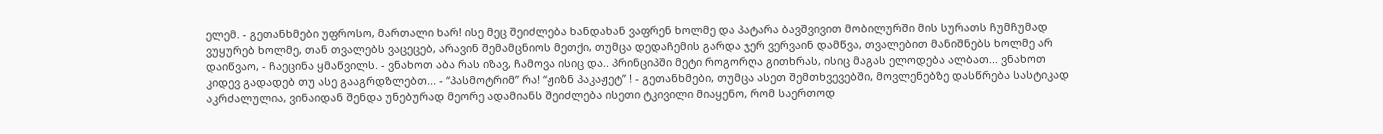ელემ. - გეთანხმები უფროსო, მართალი ხარ! ისე მეც შეიძლება ხანდახან ვაფრენ ხოლმე და პატარა ბავშვივით მობილურში მის სურათს ჩუმჩუმად ვუყურებ ხოლმე, თან თვალებს ვაცეცებ, არავინ შემამცნიოს მეთქი, თუმცა დედაჩემის გარდა ჯერ ვერვაინ დამწვა, თვალებით მანიშნებს ხოლმე არ დაიწვაო, - ჩაეცინა ყმაწვილს. - ვნახოთ აბა რას იზავ, ჩამოვა ისიც და.. პრინციპში მეტი როგორღა გითხრას, ისიც მაგას ელოდება ალბათ... ვნახოთ კიდევ გადადებ თუ ასე გააგრდზლებთ... - “პასმოტრიმ” რა! “ჟიზნ პაკაჟეტ” ! - გეთანხმები, თუმცა ასეთ შემთხვევებში, მოვლენებზე დასწრება სასტიკად აკრძალულია, ვინაიდან შენდა უნებურად მეორე ადამიანს შეიძლება ისეთი ტკივილი მიაყენო, რომ საერთოდ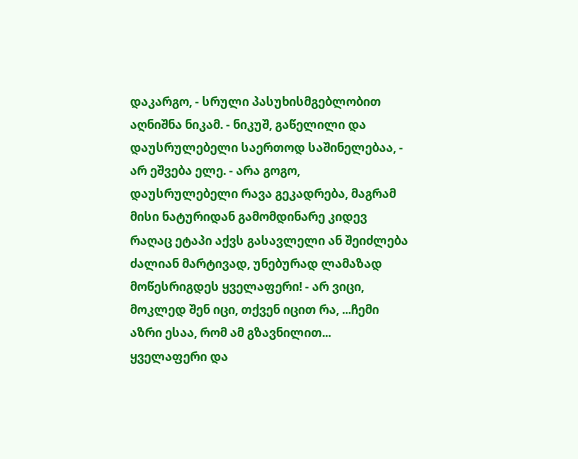დაკარგო, - სრული პასუხისმგებლობით აღნიშნა ნიკამ. - ნიკუშ, გაწელილი და დაუსრულებელი საერთოდ საშინელებაა, - არ ეშვება ელე. - არა გოგო, დაუსრულებელი რავა გეკადრება, მაგრამ მისი ნატურიდან გამომდინარე კიდევ რაღაც ეტაპი აქვს გასავლელი ან შეიძლება ძალიან მარტივად, უნებურად ლამაზად მოწესრიგდეს ყველაფერი! - არ ვიცი, მოკლედ შენ იცი, თქვენ იცით რა, ...ჩემი აზრი ესაა, რომ ამ გზავნილით... ყველაფერი და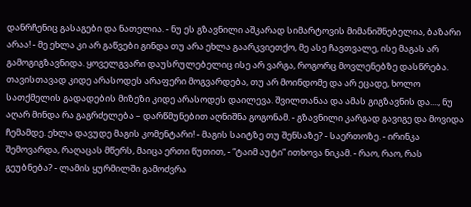დანრჩენიც გასაგები და ნათელია. - ნუ ეს გზავნილი აშკარად სიმარტოვის მიმანიშნებელია, ბაზარი არაა! - მე ეხლა კი არ გაწვები გინდა თუ არა ეხლა გაარკვიეთქო, მე ასე ჩავთვალე, ისე მაგას არ გამოგიგზავნიდა. ყოველგვარი დაუსრულებელიც ისე არ ვარგა, როგორც მოვლენებზე დასწრება. თავისთავად კიდე არასოდეს არაფერი მოგვარდება, თუ არ მოინდომე და არ ეცადე, ხოლო სათქმელის გადადების მიზეზი კიდე არასოდეს დაილევა. შვილთანაა და ამას გიგზავნის და...., ნუ აღარ მინდა რა გაგრძელება – დარწმუნებით აღნიშნა გოგონამ. - გზავნილი კარგად გავიგე და მოვიდა ჩემამდე. ეხლა დავუდე მაგის კომენტარი! - მაგის საიტზე თუ შენსაზე? - საერთოზე. - ირინკა შემოვარდა, რაღაცას მწერს, მაიცა ერთი წუთით, - “ტაიმ აუტი” ითხოვა ნიკამ. - რაო, რაო, რას გეუბნება? - ლამის ყურმილში გამოძვრა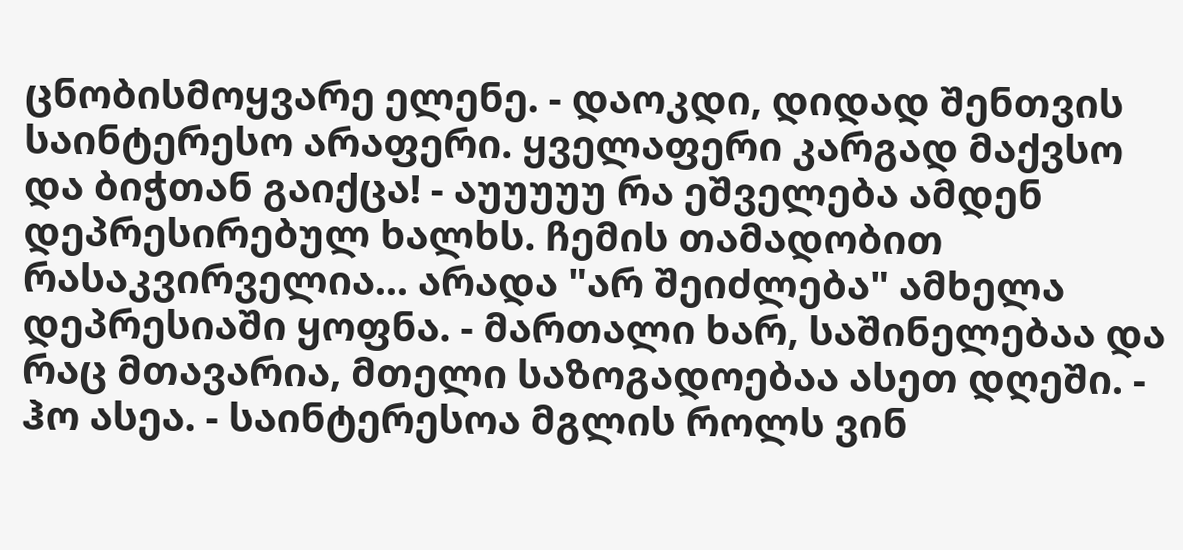ცნობისმოყვარე ელენე. - დაოკდი, დიდად შენთვის საინტერესო არაფერი. ყველაფერი კარგად მაქვსო და ბიჭთან გაიქცა! - აუუუუუ რა ეშველება ამდენ დეპრესირებულ ხალხს. ჩემის თამადობით რასაკვირველია... არადა "არ შეიძლება" ამხელა დეპრესიაში ყოფნა. - მართალი ხარ, საშინელებაა და რაც მთავარია, მთელი საზოგადოებაა ასეთ დღეში. - ჰო ასეა. - საინტერესოა მგლის როლს ვინ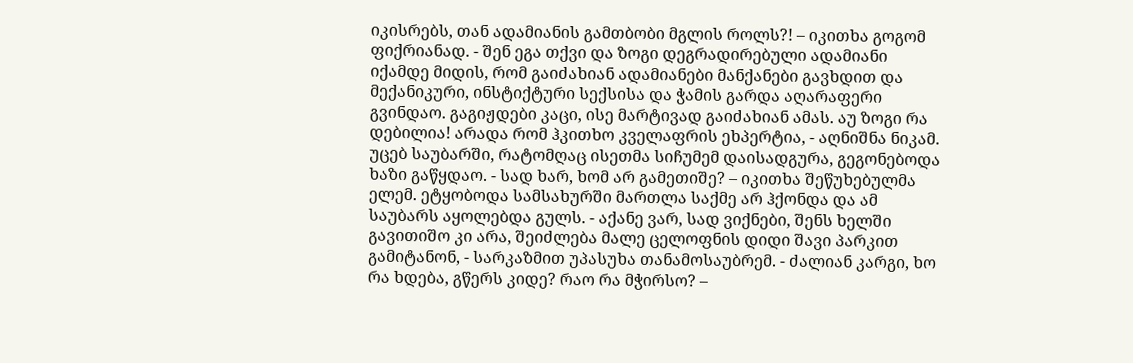იკისრებს, თან ადამიანის გამთბობი მგლის როლს?! – იკითხა გოგომ ფიქრიანად. - შენ ეგა თქვი და ზოგი დეგრადირებული ადამიანი იქამდე მიდის, რომ გაიძახიან ადამიანები მანქანები გავხდით და მექანიკური, ინსტიქტური სექსისა და ჭამის გარდა აღარაფერი გვინდაო. გაგიჟდები კაცი, ისე მარტივად გაიძახიან ამას. აუ ზოგი რა დებილია! არადა რომ ჰკითხო კველაფრის ეხპერტია, - აღნიშნა ნიკამ. უცებ საუბარში, რატომღაც ისეთმა სიჩუმემ დაისადგურა, გეგონებოდა ხაზი გაწყდაო. - სად ხარ, ხომ არ გამეთიშე? – იკითხა შეწუხებულმა ელემ. ეტყობოდა სამსახურში მართლა საქმე არ ჰქონდა და ამ საუბარს აყოლებდა გულს. - აქანე ვარ, სად ვიქნები, შენს ხელში გავითიშო კი არა, შეიძლება მალე ცელოფნის დიდი შავი პარკით გამიტანონ, - სარკაზმით უპასუხა თანამოსაუბრემ. - ძალიან კარგი, ხო რა ხდება, გწერს კიდე? რაო რა მჭირსო? –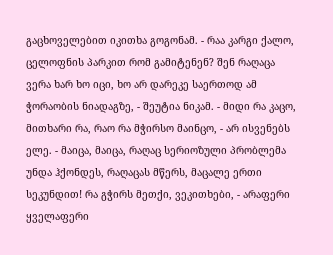გაცხოველებით იკითხა გოგონამ. - რაა კარგი ქალო, ცელოფნის პარკით რომ გამიტენენ? შენ რაღაცა ვერა ხარ ხო იცი, ხო არ დარეკე საერთოდ ამ ჭორაობის ნიადაგზე, - შეუტია ნიკამ. - მიდი რა კაცო, მითხარი რა, რაო რა მჭირსო მაინცო, - არ ისვენებს ელე. - მაიცა, მაიცა, რაღაც სერიოზული პრობლემა უნდა ჰქონდეს, რაღაცას მწერს, მაცალე ერთი სეკუნდით! რა გჭირს მეთქი, ვეკითხები, - არაფერი ყველაფერი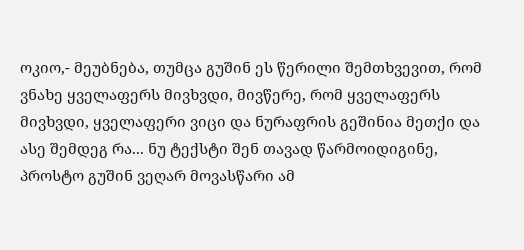ოკიო,- მეუბნება, თუმცა გუშინ ეს წერილი შემთხვევით, რომ ვნახე ყველაფერს მივხვდი, მივწერე, რომ ყველაფერს მივხვდი, ყველაფერი ვიცი და ნურაფრის გეშინია მეთქი და ასე შემდეგ რა... ნუ ტექსტი შენ თავად წარმოიდიგინე, პროსტო გუშინ ვეღარ მოვასწარი ამ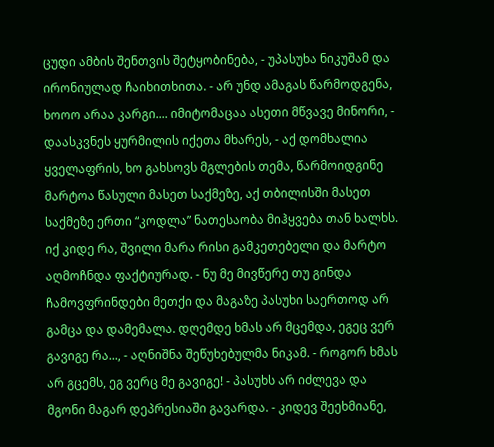ცუდი ამბის შენთვის შეტყობინება, - უპასუხა ნიკუშამ და ირონიულად ჩაიხითხითა. - არ უნდ ამაგას წარმოდგენა, ხოოო არაა კარგი.... იმიტომაცაა ასეთი მწვავე მინორი, - დაასკვნეს ყურმილის იქეთა მხარეს, - აქ დომხალია ყველაფრის, ხო გახსოვს მგლების თემა, წარმოიდგინე მარტოა წასული მასეთ საქმეზე, აქ თბილისში მასეთ საქმეზე ერთი “კოდლა” ნათესაობა მიჰყვება თან ხალხს. იქ კიდე რა, შვილი მარა რისი გამკეთებელი და მარტო აღმოჩნდა ფაქტიურად. - ნუ მე მივწერე თუ გინდა ჩამოვფრინდები მეთქი და მაგაზე პასუხი საერთოდ არ გამცა და დამემალა. დღემდე ხმას არ მცემდა, ეგეც ვერ გავიგე რა..., - აღნიშნა შეწუხებულმა ნიკამ. - როგორ ხმას არ გცემს, ეგ ვერც მე გავიგე! - პასუხს არ იძლევა და მგონი მაგარ დეპრესიაში გავარდა. - კიდევ შეეხმიანე,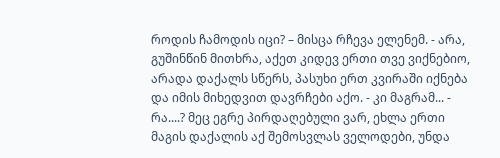როდის ჩამოდის იცი? – მისცა რჩევა ელენემ. - არა, გუშინწინ მითხრა, აქეთ კიდევ ერთი თვე ვიქნებიო, არადა დაქალს სწერს, პასუხი ერთ კვირაში იქნება და იმის მიხედვით დავრჩები აქო. - კი მაგრამ... - რა....? მეც ეგრე პირდაღებული ვარ, ეხლა ერთი მაგის დაქალის აქ შემოსვლას ველოდები, უნდა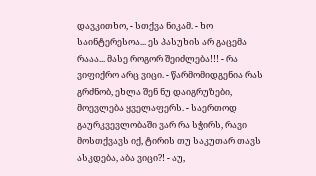დავკითხო, - სთქვა ნიკამ. - ხო საინტერესოა... ეს პასუხის არ გაცემა რააა... მასე როგორ შეიძლება!!! - რა ვიფიქრო არც ვიცი. - წარმომიდგენია რას გრძნობ, ეხლა შენ ნუ დაიგრუზები, მოევლება ყველაფერს. - საერთოდ გაურკვევლობაში ვარ რა სჭირს, რავი მოსთქვავს იქ, ტირის თუ საკუთარ თავს ასკდება, აბა ვიცი?! - აუ,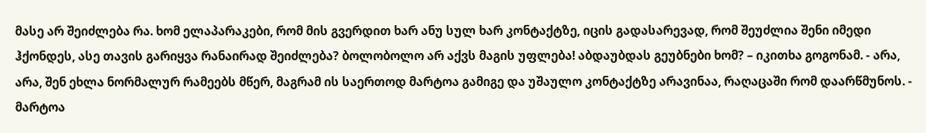მასე არ შეიძლება რა. ხომ ელაპარაკები, რომ მის გვერდით ხარ ანუ სულ ხარ კონტაქტზე, იცის გადასარევად, რომ შეუძლია შენი იმედი ჰქონდეს, ასე თავის გარიყვა რანაირად შეიძლება? ბოლობოლო არ აქვს მაგის უფლება! აბდაუბდას გეუბნები ხომ? – იკითხა გოგონამ. - არა, არა, შენ ეხლა ნორმალურ რამეებს მწერ, მაგრამ ის საერთოდ მარტოა გამიგე და უშაულო კონტაქტზე არავინაა, რაღაცაში რომ დაარწმუნოს. - მარტოა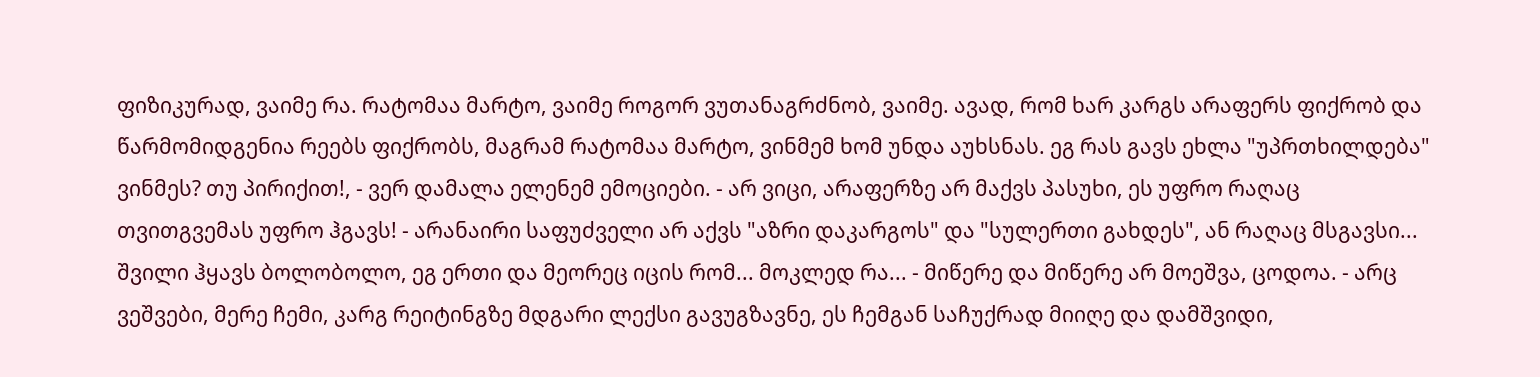ფიზიკურად, ვაიმე რა. რატომაა მარტო, ვაიმე როგორ ვუთანაგრძნობ, ვაიმე. ავად, რომ ხარ კარგს არაფერს ფიქრობ და წარმომიდგენია რეებს ფიქრობს, მაგრამ რატომაა მარტო, ვინმემ ხომ უნდა აუხსნას. ეგ რას გავს ეხლა "უპრთხილდება" ვინმეს? თუ პირიქით!, - ვერ დამალა ელენემ ემოციები. - არ ვიცი, არაფერზე არ მაქვს პასუხი, ეს უფრო რაღაც თვითგვემას უფრო ჰგავს! - არანაირი საფუძველი არ აქვს "აზრი დაკარგოს" და "სულერთი გახდეს", ან რაღაც მსგავსი... შვილი ჰყავს ბოლობოლო, ეგ ერთი და მეორეც იცის რომ... მოკლედ რა... - მიწერე და მიწერე არ მოეშვა, ცოდოა. - არც ვეშვები, მერე ჩემი, კარგ რეიტინგზე მდგარი ლექსი გავუგზავნე, ეს ჩემგან საჩუქრად მიიღე და დამშვიდი,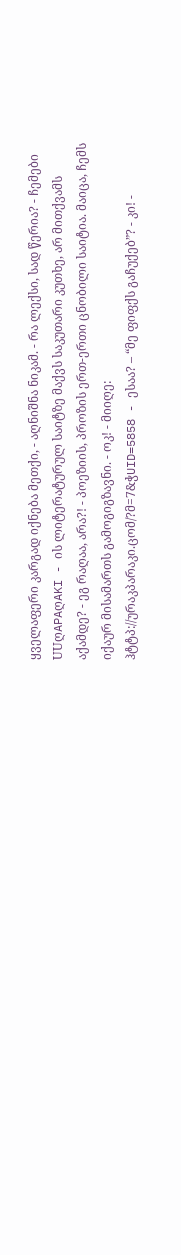ყველაფერი კარგად იქნება მეთქი, - აღნიშნა ნიკამ. - რა ლექსი, სად წერია? - ჩემები UUღAPAღAKI - ის ლიტერატურულ საიტზე მაქვს საკუთარი კუთხე, არ მითქვამს აქამდე? - ეგ რაღაა, არა?! - პოეზიის, პროზის ერთ-ერთი ცნობილი საიტია. მაიცა, ჩემს იქაურ მისამართს გამოგიგზავნი. - ოკ! - მიიღე: ჰტტპ://ურაკპარაკი.ცომ/?მ=7&ჭUID=5858 - ესაა? – “მე ფიფქს გაჩუქებ”? - კი! -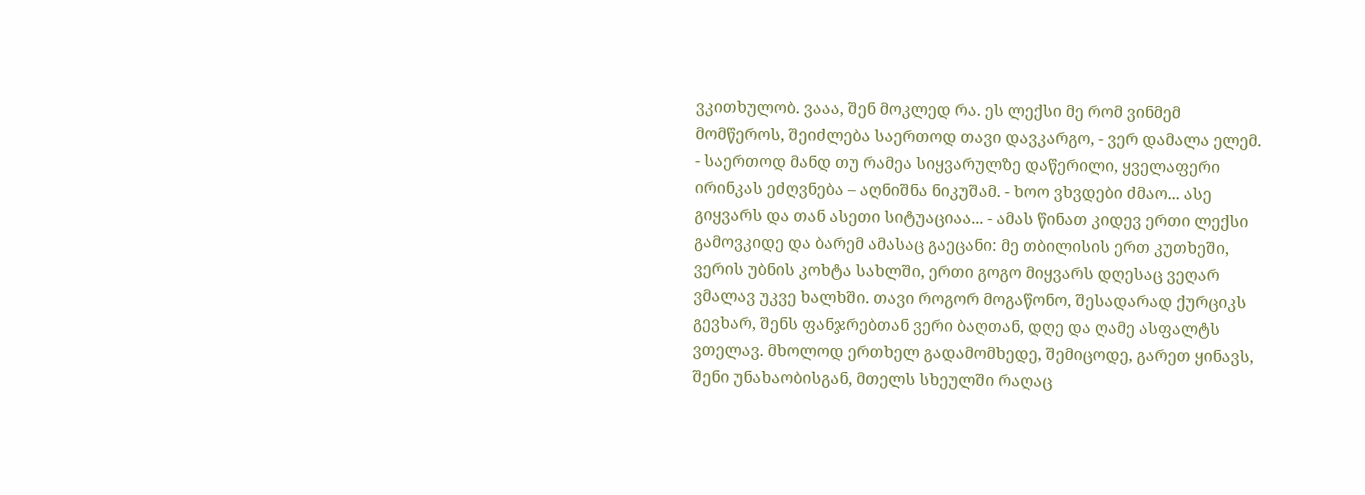ვკითხულობ. ვააა, შენ მოკლედ რა. ეს ლექსი მე რომ ვინმემ მომწეროს, შეიძლება საერთოდ თავი დავკარგო, - ვერ დამალა ელემ. - საერთოდ მანდ თუ რამეა სიყვარულზე დაწერილი, ყველაფერი ირინკას ეძღვნება – აღნიშნა ნიკუშამ. - ხოო ვხვდები ძმაო... ასე გიყვარს და თან ასეთი სიტუაციაა... - ამას წინათ კიდევ ერთი ლექსი გამოვკიდე და ბარემ ამასაც გაეცანი: მე თბილისის ერთ კუთხეში, ვერის უბნის კოხტა სახლში, ერთი გოგო მიყვარს დღესაც ვეღარ ვმალავ უკვე ხალხში. თავი როგორ მოგაწონო, შესადარად ქურციკს გევხარ, შენს ფანჯრებთან ვერი ბაღთან, დღე და ღამე ასფალტს ვთელავ. მხოლოდ ერთხელ გადამომხედე, შემიცოდე, გარეთ ყინავს, შენი უნახაობისგან, მთელს სხეულში რაღაც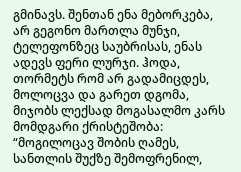გმინავს. შენთან ენა მებორკება, არ გეგონო მართლა მუნჯი, ტელეფონზეც საუბრისას, ენას ადევს ფერი ლურჯი. ჰოდა, თორმეტს რომ არ გადამიცდეს, მოლოცვა და გარეთ დგომა, მიჯობს ლექსად მოგასალმო კარს მომდგარი ქრისტეშობა: “მოგილოცავ შობის ღამეს, სანთლის შუქზე შემოფრენილ,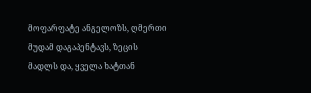მოფარფატე ანგელოზს, ღმერთი მუდამ დაგაპენტავს, ზეცის მადლს და, ყველა ხატთან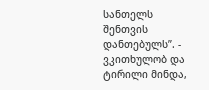სანთელს შენთვის დანთებულს”. - ვკითხულობ და ტირილი მინდა,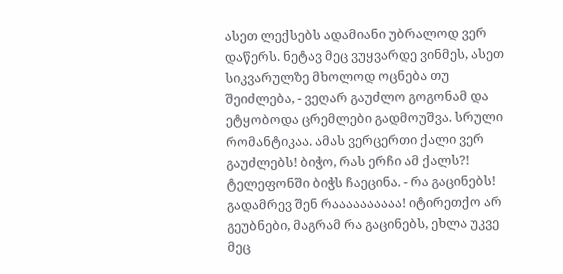ასეთ ლექსებს ადამიანი უბრალოდ ვერ დაწერს. ნეტავ მეც ვუყვარდე ვინმეს, ასეთ სიკვარულზე მხოლოდ ოცნება თუ შეიძლება, - ვეღარ გაუძლო გოგონამ და ეტყობოდა ცრემლები გადმოუშვა. სრული რომანტიკაა. ამას ვერცერთი ქალი ვერ გაუძლებს! ბიჭო, რას ერჩი ამ ქალს?! ტელეფონში ბიჭს ჩაეცინა. - რა გაცინებს! გადამრევ შენ რაააააააააა! იტირეთქო არ გეუბნები, მაგრამ რა გაცინებს, ეხლა უკვე მეც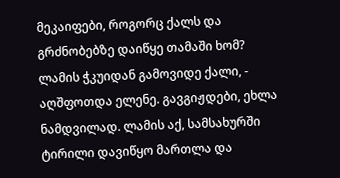მეკაიფები, როგორც ქალს და გრძნობებზე დაიწყე თამაში ხომ? ლამის ჭკუიდან გამოვიდე ქალი, - აღშფოთდა ელენე. გავგიჟდები, ეხლა ნამდვილად. ლამის აქ, სამსახურში ტირილი დავიწყო მართლა და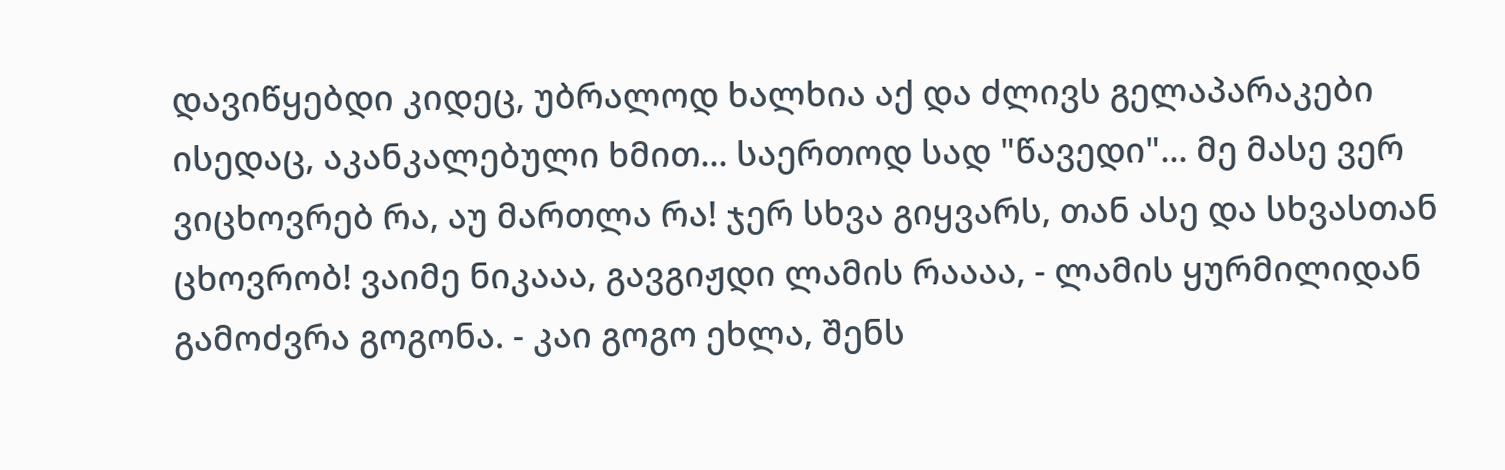დავიწყებდი კიდეც, უბრალოდ ხალხია აქ და ძლივს გელაპარაკები ისედაც, აკანკალებული ხმით... საერთოდ სად "წავედი"... მე მასე ვერ ვიცხოვრებ რა, აუ მართლა რა! ჯერ სხვა გიყვარს, თან ასე და სხვასთან ცხოვრობ! ვაიმე ნიკააა, გავგიჟდი ლამის რაააა, - ლამის ყურმილიდან გამოძვრა გოგონა. - კაი გოგო ეხლა, შენს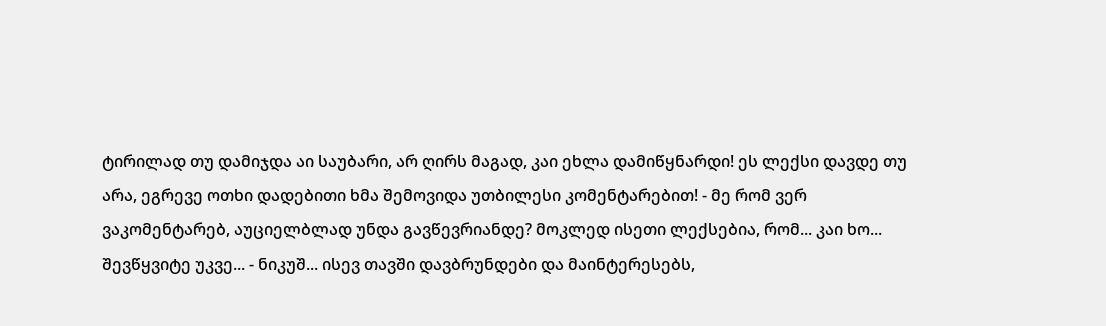ტირილად თუ დამიჯდა აი საუბარი, არ ღირს მაგად, კაი ეხლა დამიწყნარდი! ეს ლექსი დავდე თუ არა, ეგრევე ოთხი დადებითი ხმა შემოვიდა უთბილესი კომენტარებით! - მე რომ ვერ ვაკომენტარებ, აუციელბლად უნდა გავწევრიანდე? მოკლედ ისეთი ლექსებია, რომ... კაი ხო... შევწყვიტე უკვე... - ნიკუშ... ისევ თავში დავბრუნდები და მაინტერესებს,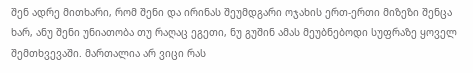შენ ადრე მითხარი, რომ შენი და ირინას შეუმდგარი ოჯახის ერთ-ერთი მიზეზი შენცა ხარ, ანუ შენი უნიათობა თუ რაღაც ეგეთი, ნუ გუშინ ამას მეუბნებოდი სუფრაზე ყოველ შემთხვევაში. მართალია არ ვიცი რას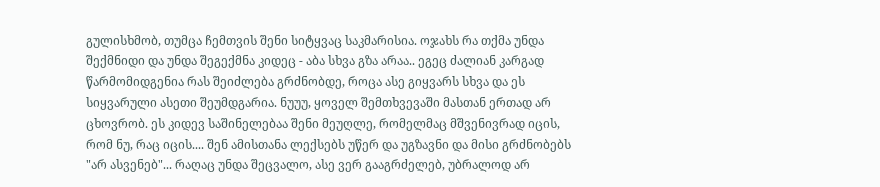გულისხმობ, თუმცა ჩემთვის შენი სიტყვაც საკმარისია. ოჯახს რა თქმა უნდა შექმნიდი და უნდა შეგექმნა კიდეც - აბა სხვა გზა არაა.. ეგეც ძალიან კარგად წარმომიდგენია რას შეიძლება გრძნობდე, როცა ასე გიყვარს სხვა და ეს სიყვარული ასეთი შეუმდგარია. ნუუუ, ყოველ შემთხვევაში მასთან ერთად არ ცხოვრობ. ეს კიდევ საშინელებაა შენი მეუღლე, რომელმაც მშვენივრად იცის, რომ ნუ, რაც იცის.... შენ ამისთანა ლექსებს უწერ და უგზავნი და მისი გრძნობებს "არ ასვენებ"... რაღაც უნდა შეცვალო, ასე ვერ გააგრძელებ, უბრალოდ არ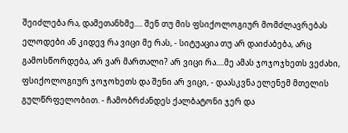შეიძლება რა, დამეთანხმე.... შენ თუ მის ფსიქოლოგიურ მომძლავრებას ელოდები ან კიდევ რა ვიცი მე რას, - სიტუაცია თუ არ დაიძაბება, არც გამოსწორდება, არ ვარ მართალი? არ ვიცი რა....მე ამას ჯოჯოჯხეთს ვეძახი, ფსიქოლოგიურ ჯოჯოხეთს და შენი არ ვიცი, - დაასკვნა ელენემ მთელის გულწრფელობით. - ჩამობრძანდეს ქალბატონი ჯერ და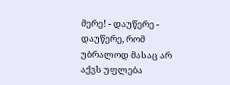მერე! - დაუწერე - დაუწერე, რომ უბრალოდ მასაც არ აქვს უფლება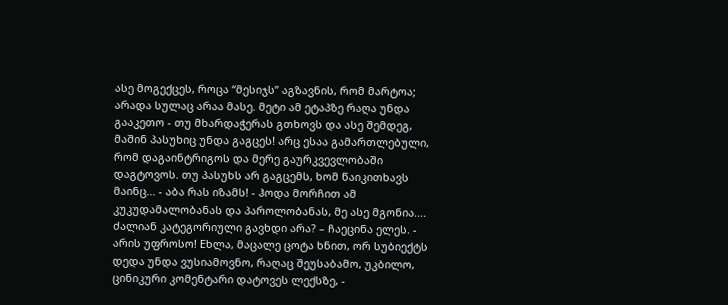ასე მოგექცეს, როცა “მესიჯს” აგზავნის, რომ მარტოა; არადა სულაც არაა მასე. მეტი ამ ეტაპზე რაღა უნდა გააკეთო - თუ მხარდაჭერას გთხოვს და ასე შემდეგ, მაშინ პასუხიც უნდა გაგცეს! არც ესაა გამართლებული, რომ დაგაინტრიგოს და მერე გაურკვევლობაში დაგტოვოს. თუ პასუხს არ გაგცემს, ხომ წაიკითხავს მაინც... - აბა რას იზამს! - ჰოდა მორჩით ამ კუკუდამალობანას და პაროლობანას, მე ასე მგონია.... ძალიან კატეგორიული გავხდი არა? – ჩაეცინა ელეს. - არის უფროსო! Eხლა, მაცალე ცოტა ხნით, ორ სუბიექტს დედა უნდა ვუსიამოვნო, რაღაც შეუსაბამო, უკბილო, ცინიკური კომენტარი დატოვეს ლექსზე, -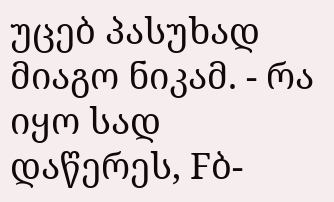უცებ პასუხად მიაგო ნიკამ. - რა იყო სად დაწერეს, Fბ-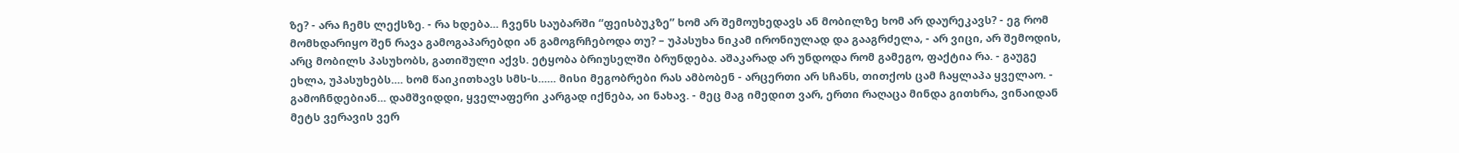ზე? - არა ჩემს ლექსზე. - რა ხდება... ჩვენს საუბარში “ფეისბუკზე” ხომ არ შემოუხედავს ან მობილზე ხომ არ დაურეკავს? - ეგ რომ მომხდარიყო შენ რავა გამოგაპარებდი ან გამოგრჩებოდა თუ? – უპასუხა ნიკამ ირონიულად და გააგრძელა, - არ ვიცი, არ შემოდის, არც მობილს პასუხობს, გათიშული აქვს. ეტყობა ბრიუსელში ბრუნდება. აშაკარად არ უნდოდა რომ გამეგო, ფაქტია რა. - გაუგე ეხლა, უპასუხებს.... ხომ წაიკითხავს სმს-ს...... მისი მეგობრები რას ამბობენ - არცერთი არ სჩანს, თითქოს ცამ ჩაყლაპა ყველაო. - გამოჩნდებიან... დამშვიდდი, ყველაფერი კარგად იქნება, აი ნახავ. - მეც მაგ იმედით ვარ, ერთი რაღაცა მინდა გითხრა, ვინაიდან მეტს ვერავის ვერ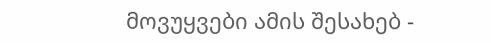მოვუყვები ამის შესახებ -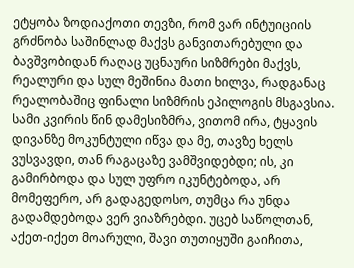ეტყობა ზოდიაქოთი თევზი, რომ ვარ ინტუიციის გრძნობა საშინლად მაქვს განვითარებული და ბავშვობიდან რაღაც უცნაური სიზმრები მაქვს, რეალური და სულ მეშინია მათი ხილვა, რადგანაც რეალობაშიც ფინალი სიზმრის ეპილოგის მსგავსია. სამი კვირის წინ დამესიზმრა, ვითომ ირა, ტყავის დივანზე მოკუნტული იწვა და მე, თავზე ხელს ვუსვავდი, თან რაგაცაზე ვამშვიდებდი; ის, კი გამირბოდა და სულ უფრო იკუნტებოდა, არ მომეფერო, არ გადაგედოსო, თუმცა რა უნდა გადამდებოდა ვერ ვიაზრებდი. უცებ საწოლთან, აქეთ-იქეთ მოარული, შავი თუთიყუში გაიჩითა,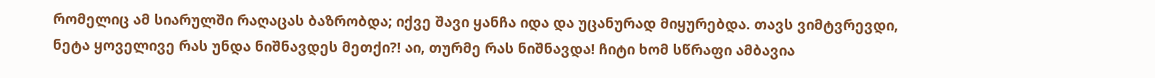რომელიც ამ სიარულში რაღაცას ბაზრობდა; იქვე შავი ყანჩა იდა და უცანურად მიყურებდა. თავს ვიმტვრევდი, ნეტა ყოველივე რას უნდა ნიშნავდეს მეთქი?! აი, თურმე რას ნიშნავდა! ჩიტი ხომ სწრაფი ამბავია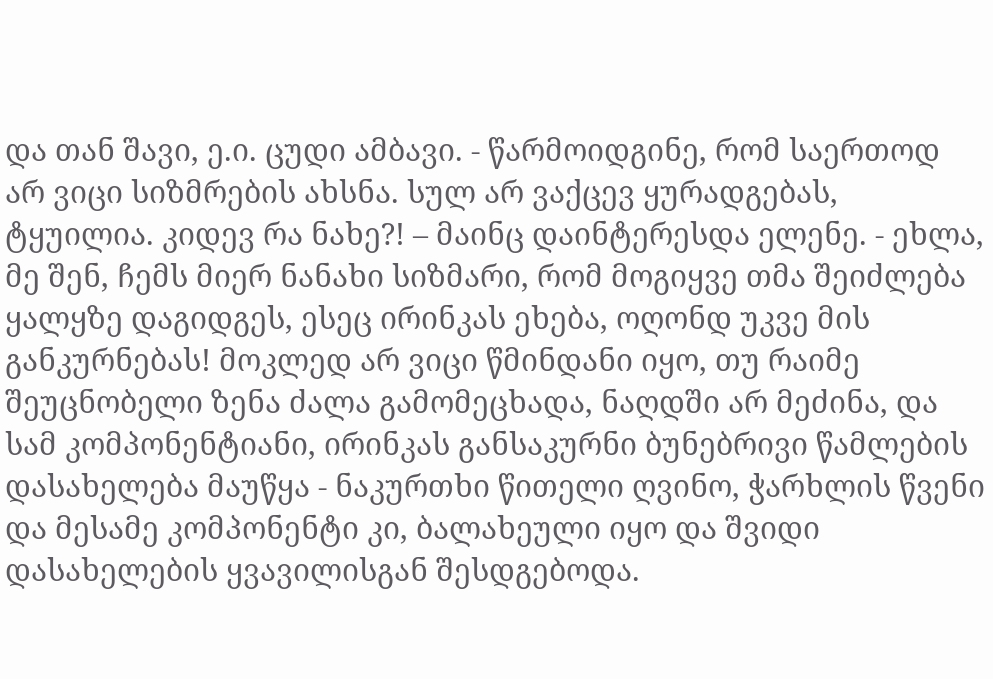და თან შავი, ე.ი. ცუდი ამბავი. - წარმოიდგინე, რომ საერთოდ არ ვიცი სიზმრების ახსნა. სულ არ ვაქცევ ყურადგებას, ტყუილია. კიდევ რა ნახე?! – მაინც დაინტერესდა ელენე. - ეხლა, მე შენ, ჩემს მიერ ნანახი სიზმარი, რომ მოგიყვე თმა შეიძლება ყალყზე დაგიდგეს, ესეც ირინკას ეხება, ოღონდ უკვე მის განკურნებას! მოკლედ არ ვიცი წმინდანი იყო, თუ რაიმე შეუცნობელი ზენა ძალა გამომეცხადა, ნაღდში არ მეძინა, და სამ კომპონენტიანი, ირინკას განსაკურნი ბუნებრივი წამლების დასახელება მაუწყა - ნაკურთხი წითელი ღვინო, ჭარხლის წვენი და მესამე კომპონენტი კი, ბალახეული იყო და შვიდი დასახელების ყვავილისგან შესდგებოდა.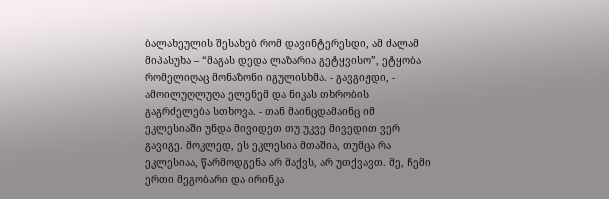ბალახეულის შესახებ რომ დავინტერესდი, ამ ძალამ მიპასუხა – “მაგას დედა ლაზარია გეტყვისო”, ეტყობა რომელიღაც მონაზონი იგულისხმა. - გავგიჟდი, - ამოილუღლუღა ელენემ და ნიკას თხრობის გაგრძელება სთხოვა. - თან მაინცდამაინც იმ ეკლესიაში უნდა მივიდეთ თუ უკვე მივედით ვერ გავიგე. მოკლედ, ეს ეკლესია მთაშია, თუმცა რა ეკლესიაა, წარმოდგენა არ მაქვს, არ უთქვავთ. მე, ჩემი ერთი მეგობარი და ირინკა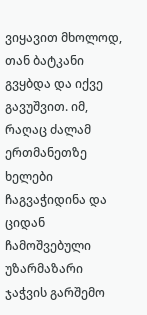ვიყავით მხოლოდ, თან ბატკანი გვყბდა და იქვე გავუშვით. იმ, რაღაც ძალამ ერთმანეთზე ხელები ჩაგვაჭიდინა და ციდან ჩამოშვებული უზარმაზარი ჯაჭვის გარშემო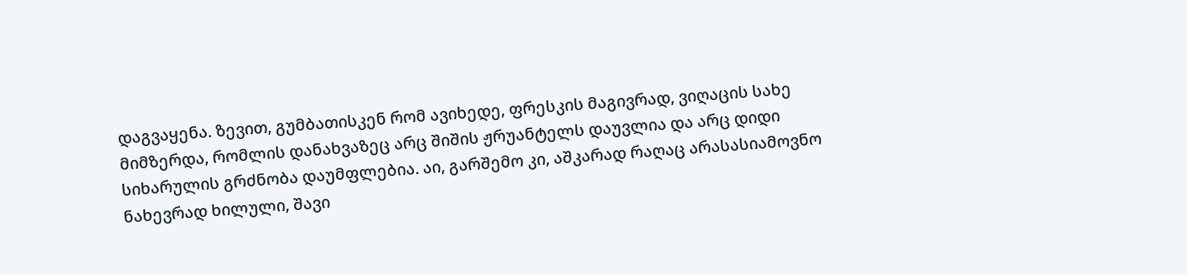დაგვაყენა. ზევით, გუმბათისკენ რომ ავიხედე, ფრესკის მაგივრად, ვიღაცის სახე მიმზერდა, რომლის დანახვაზეც არც შიშის ჟრუანტელს დაუვლია და არც დიდი სიხარულის გრძნობა დაუმფლებია. აი, გარშემო კი, აშკარად რაღაც არასასიამოვნო ნახევრად ხილული, შავი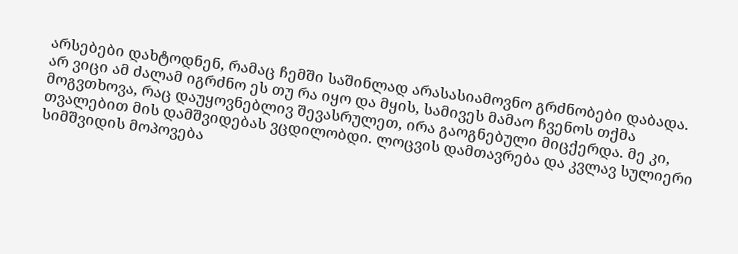არსებები დახტოდნენ, რამაც ჩემში საშინლად არასასიამოვნო გრძნობები დაბადა. არ ვიცი ამ ძალამ იგრძნო ეს თუ რა იყო და მყის, სამივეს მამაო ჩვენოს თქმა მოგვთხოვა, რაც დაუყოვნებლივ შევასრულეთ, ირა გაოგნებული მიცქერდა. მე კი, თვალებით მის დამშვიდებას ვცდილობდი. ლოცვის დამთავრება და კვლავ სულიერი სიმშვიდის მოპოვება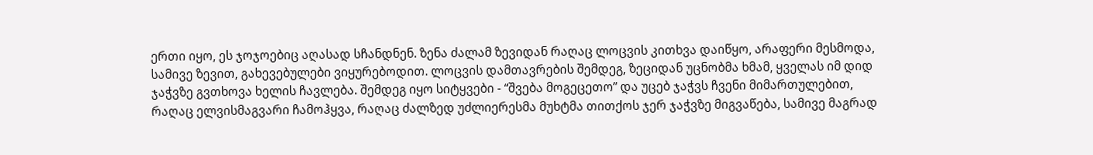ერთი იყო, ეს ჯოჯოებიც აღასად სჩანდნენ. ზენა ძალამ ზევიდან რაღაც ლოცვის კითხვა დაიწყო, არაფერი მესმოდა, სამივე ზევით, გახევებულები ვიყურებოდით. ლოცვის დამთავრების შემდეგ, ზეციდან უცნობმა ხმამ, ყველას იმ დიდ ჯაჭვზე გვთხოვა ხელის ჩავლება. შემდეგ იყო სიტყვები - “შვება მოგეცეთო” და უცებ ჯაჭვს ჩვენი მიმართულებით, რაღაც ელვისმაგვარი ჩამოჰყვა, რაღაც ძალზედ უძლიერესმა მუხტმა თითქოს ჯერ ჯაჭვზე მიგვაწება, სამივე მაგრად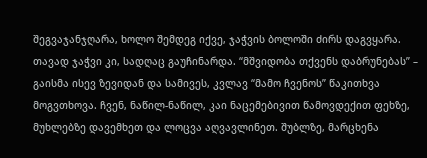შეგვაჯანჯღარა, ხოლო შემდეგ იქვე, ჯაჭვის ბოლოში ძირს დაგვყარა. თავად ჯაჭვი კი, სადღაც გაუჩინარდა. “მშვიდობა თქვენს დაბრუნებას” – გაისმა ისევ ზევიდან და სამივეს, კვლავ “მამო ჩვენოს” წაკითხვა მოგვთხოვა. ჩვენ, ნაწილ-ნაწილ, კაი ნაცემებივით წამოვდექით ფეხზე, მუხლებზე დავემხეთ და ლოცვა აღვავლინეთ. შუბლზე, მარცხენა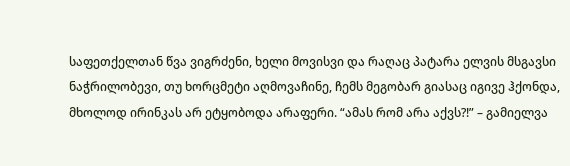საფეთქელთან წვა ვიგრძენი, ხელი მოვისვი და რაღაც პატარა ელვის მსგავსი ნაჭრილობევი, თუ ხორცმეტი აღმოვაჩინე, ჩემს მეგობარ გიასაც იგივე ჰქონდა, მხოლოდ ირინკას არ ეტყობოდა არაფერი. “ამას რომ არა აქვს?!” – გამიელვა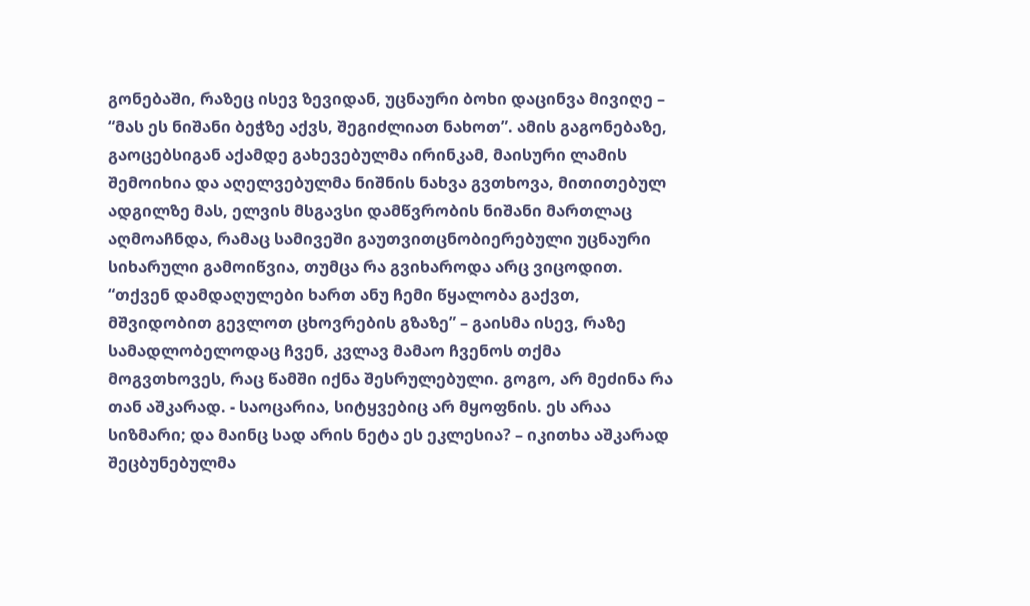გონებაში, რაზეც ისევ ზევიდან, უცნაური ბოხი დაცინვა მივიღე – “მას ეს ნიშანი ბეჭზე აქვს, შეგიძლიათ ნახოთ”. ამის გაგონებაზე, გაოცებსიგან აქამდე გახევებულმა ირინკამ, მაისური ლამის შემოიხია და აღელვებულმა ნიშნის ნახვა გვთხოვა, მითითებულ ადგილზე მას, ელვის მსგავსი დამწვრობის ნიშანი მართლაც აღმოაჩნდა, რამაც სამივეში გაუთვითცნობიერებული უცნაური სიხარული გამოიწვია, თუმცა რა გვიხაროდა არც ვიცოდით. “თქვენ დამდაღულები ხართ ანუ ჩემი წყალობა გაქვთ, მშვიდობით გევლოთ ცხოვრების გზაზე” – გაისმა ისევ, რაზე სამადლობელოდაც ჩვენ, კვლავ მამაო ჩვენოს თქმა მოგვთხოვეს, რაც წამში იქნა შესრულებული. გოგო, არ მეძინა რა თან აშკარად. - საოცარია, სიტყვებიც არ მყოფნის. ეს არაა სიზმარი; და მაინც სად არის ნეტა ეს ეკლესია? – იკითხა აშკარად შეცბუნებულმა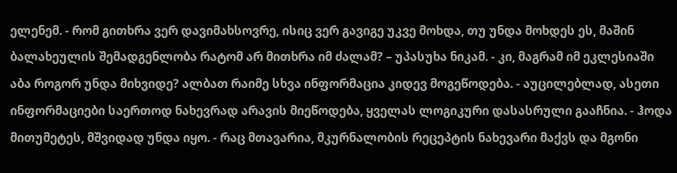ელენემ. - რომ გითხრა ვერ დავიმახსოვრე, ისიც ვერ გავიგე უკვე მოხდა, თუ უნდა მოხდეს ეს, მაშინ ბალახეულის შემადგენლობა რატომ არ მითხრა იმ ძალამ? – უპასუხა ნიკამ. - კი, მაგრამ იმ ეკლესიაში აბა როგორ უნდა მიხვიდე? ალბათ რაიმე სხვა ინფორმაცია კიდევ მოგეწოდება. - აუცილებლად, ასეთი ინფორმაციები საერთოდ ნახევრად არავის მიეწოდება, ყველას ლოგიკური დასასრული გააჩნია. - ჰოდა მითუმეტეს, მშვიდად უნდა იყო. - რაც მთავარია, მკურნალობის რეცეპტის ნახევარი მაქვს და მგონი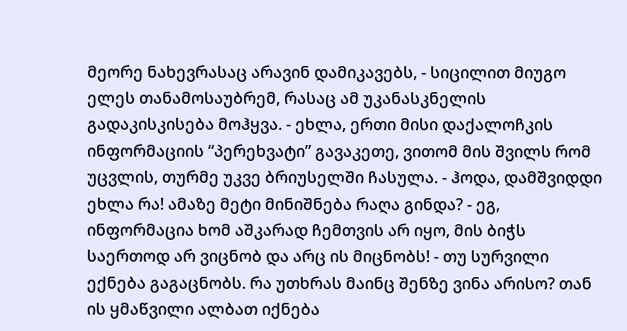მეორე ნახევრასაც არავინ დამიკავებს, - სიცილით მიუგო ელეს თანამოსაუბრემ, რასაც ამ უკანასკნელის გადაკისკისება მოჰყვა. - ეხლა, ერთი მისი დაქალოჩკის ინფორმაციის “პერეხვატი” გავაკეთე, ვითომ მის შვილს რომ უცვლის, თურმე უკვე ბრიუსელში ჩასულა. - ჰოდა, დამშვიდდი ეხლა რა! ამაზე მეტი მინიშნება რაღა გინდა? - ეგ, ინფორმაცია ხომ აშკარად ჩემთვის არ იყო, მის ბიჭს საერთოდ არ ვიცნობ და არც ის მიცნობს! - თუ სურვილი ექნება გაგაცნობს. რა უთხრას მაინც შენზე ვინა არისო? თან ის ყმაწვილი ალბათ იქნება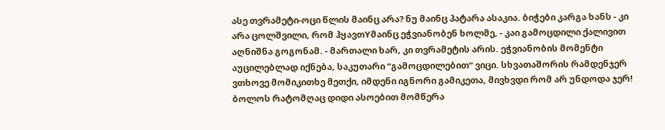ასე თვრამეტი-ოცი წლის მაინც არა? ნუ მაინც პატარა ასაკია. ბიჭები კარგა ხანს - კი არა ცოლშვილი, რომ ჰყავთYმაინც ეჭვიანობენ ხოლმე, - კაი გამოცდილი ქალივით აღნიშნა გოგონამ. - მართალი ხარ, კი თვრამეტის არის. ეჭვიანობის მომენტი აუცილებლად იქნება, საკუთარი “გამოცდილებით” ვიცი. სხვათაშორის რამდენჯერ ვთხოვე მომიკითხე მეთქი, იმდენი იგნორი გამიკეთა, მივხვდი რომ არ უნდოდა ჯერ! ბოლოს რატომღაც დიდი ასოებით მომწერა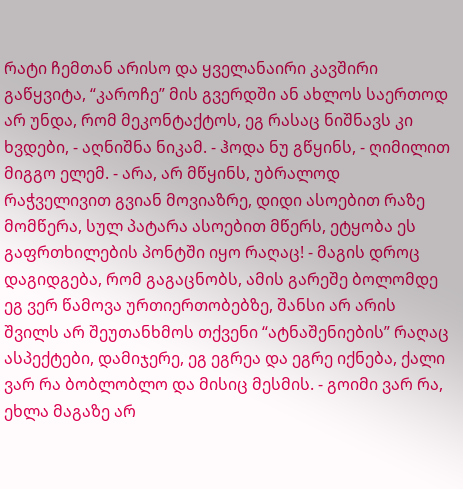რატი ჩემთან არისო და ყველანაირი კავშირი გაწყვიტა, “კაროჩე” მის გვერდში ან ახლოს საერთოდ არ უნდა, რომ მეკონტაქტოს, ეგ რასაც ნიშნავს კი ხვდები, - აღნიშნა ნიკამ. - ჰოდა ნუ გწყინს, - ღიმილით მიგგო ელემ. - არა, არ მწყინს, უბრალოდ რაჭველივით გვიან მოვიაზრე, დიდი ასოებით რაზე მომწერა, სულ პატარა ასოებით მწერს, ეტყობა ეს გაფრთხილების პონტში იყო რაღაც! - მაგის დროც დაგიდგება, რომ გაგაცნობს, ამის გარეშე ბოლომდე ეგ ვერ წამოვა ურთიერთობებზე, შანსი არ არის შვილს არ შეუთანხმოს თქვენი “ატნაშენიების” რაღაც ასპექტები, დამიჯერე, ეგ ეგრეა და ეგრე იქნება, ქალი ვარ რა ბობლობლო და მისიც მესმის. - გოიმი ვარ რა, ეხლა მაგაზე არ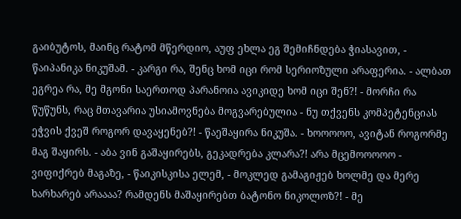გაიბუტოს, მაინც რატომ მწერდიო, აუფ ეხლა ეგ შემიჩნდება ჭიასავით, - წაიპანიკა ნიკუშამ. - კარგი რა, შენც ხომ იცი რომ სერიოზული არაფერია. - ალბათ ეგრეა რა, მე მგონი საერთოდ პარანოია ავიკიდე ხომ იცი შენ?! - მორჩი რა წუწუნს, რაც მთავარია უსიამოვნება მოგვარებულია - ნუ თქვენს კომპეტენციას ეჭვის ქვეშ როგორ დავაყენებ?! - წაეშაყირა ნიკუშა. - ხოოოოო, ავიტან როგორმე მაგ შაყირს. - აბა ვინ გაშაყირებს, გეკადრება კლარა?! არა მცემოოოოო - ვიფიქრებ მაგაზე, - წაიკისკისა ელემ, - მოკლედ გამაგიჟებ ხოლმე და მერე ხარხარებ არაააა? რამდენს მაშაყირებთ ბატონო ნიკოლოზ?! - მე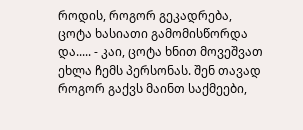როდის, როგორ გეკადრება, ცოტა ხასიათი გამომისწორდა და..... - კაი, ცოტა ხნით მოვეშვათ ეხლა ჩემს პერსონას. შენ თავად როგორ გაქვს მაინთ საქმეები,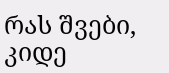რას შვები, კიდე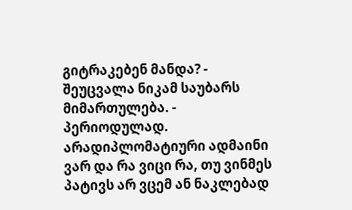გიტრაკებენ მანდა? - შეუცვალა ნიკამ საუბარს მიმართულება. - პერიოდულად. არადიპლომატიური ადმაინი ვარ და რა ვიცი რა, თუ ვინმეს პატივს არ ვცემ ან ნაკლებად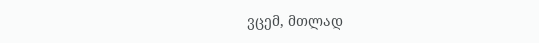ვცემ, მთლად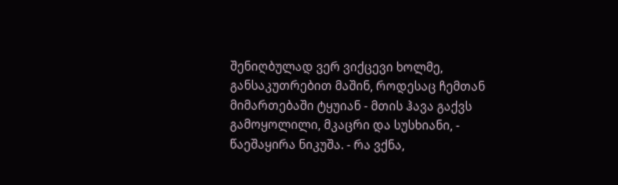შენიღბულად ვერ ვიქცევი ხოლმე, განსაკუთრებით მაშინ, როდესაც ჩემთან მიმართებაში ტყუიან - მთის ჰავა გაქვს გამოყოლილი, მკაცრი და სუსხიანი, - წაეშაყირა ნიკუშა. - რა ვქნა,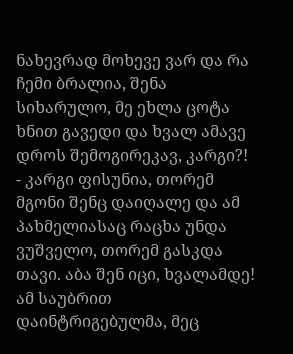ნახევრად მოხევე ვარ და რა ჩემი ბრალია, შენა სიხარულო, მე ეხლა ცოტა ხნით გავედი და ხვალ ამავე დროს შემოგირეკავ, კარგი?! - კარგი ფისუნია, თორემ მგონი შენც დაიღალე და ამ პახმელიასაც რაცხა უნდა ვუშველო, თორემ გასკდა თავი. აბა შენ იცი, ხვალამდე! ამ საუბრით დაინტრიგებულმა, მეც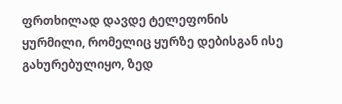ფრთხილად დავდე ტელეფონის ყურმილი, რომელიც ყურზე დებისგან ისე გახურებულიყო, ზედ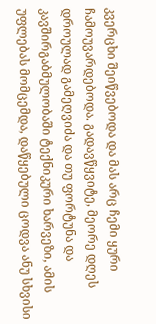კვერცხი შეიწვებოდა და მას არც ჩემი ყური ჩამოუვარდებოდა. გადავწყვიტე, მეორე დღეს დროულად გამეღვიძა და თუ ფორტუნა და კავშირგაბმულობაში ტექნიკური ხარვეზი, ამის უფლებას მომცემდა, დაწყებული ცოდვა ანუ სხვისი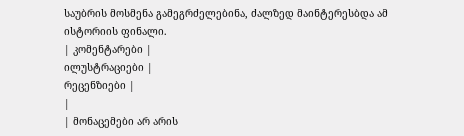საუბრის მოსმენა გამეგრძელებინა, ძალზედ მაინტერესბდა ამ ისტორიის ფინალი.
| კომენტარები |
ილუსტრაციები |
რეცენზიები |
|
| მონაცემები არ არის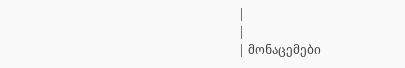|
|
| მონაცემები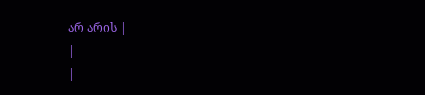არ არის |
|
|